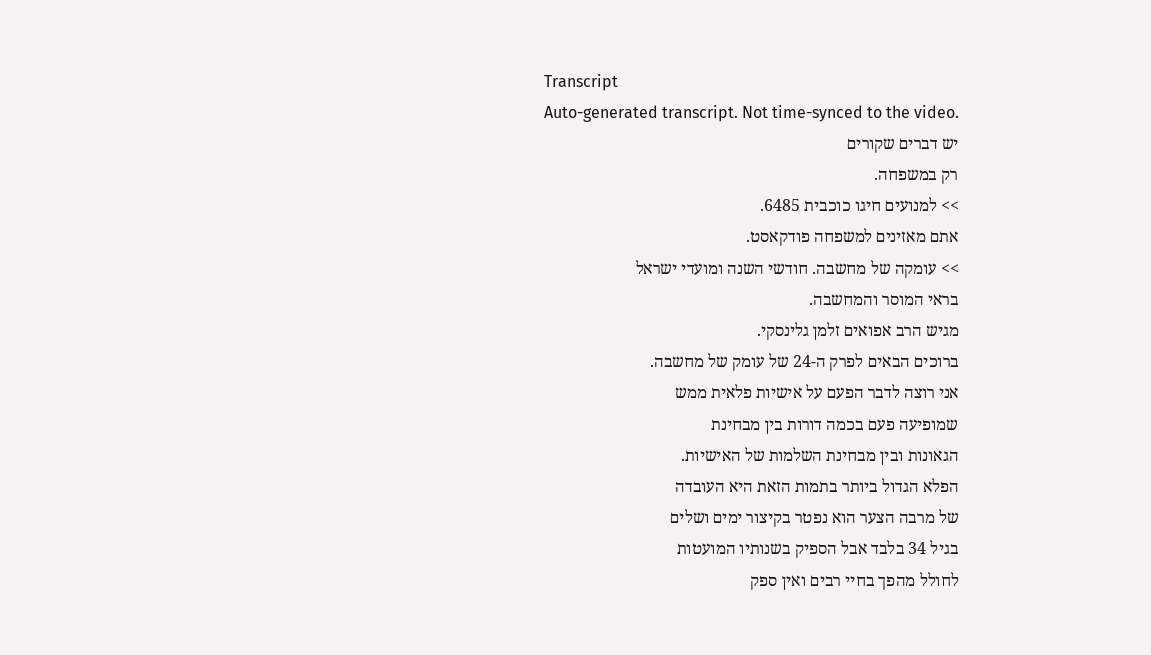Transcript
Auto-generated transcript. Not time-synced to the video.
יש דברים שקורים
רק במשפחה.
>> למנועים חיגו כוכבית 6485.
אתם מאזינים למשפחה פודקאסט.
>> עומקה של מחשבה. חודשי השנה ומועדי ישראל
בראי המוסר והמחשבה.
מגיש הרב אפואים זלמן גלינסקי.
ברוכים הבאים לפרק ה-24 של עומק של מחשבה.
אני רוצה לדבר הפעם על אישיות פלאית ממש
שמופיעה פעם בכמה דורות בין מבחינת
הגאונות ובין מבחינת השלמות של האישיות.
הפלא הגדול ביותר בתמות הזאת היא העובדה
של מרבה הצער הוא נפטר בקיצור ימים ושלים
בגיל 34 בלבד אבל הספיק בשנותיו המועטות
לחולל מהפך בחיי רבים ואין ספק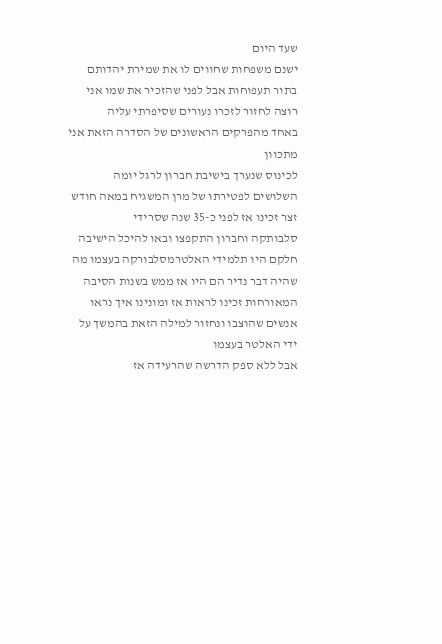שעד היום
ישנם משפחות שחווים לו את שמירת יהדותם
בתור תעפוחות אבל לפני שהזכיר את שמו אני
רוצה לחזור לזכרו נעורים שסיפרתי עליה
באחד מהפרקים הראשונים של הסדרה הזאת אני
מתכוון
לכינוס שנערך בישיבת חברון לרגל יומה
השלושים לפטירתו של מרן המשגיח במאה חודש
זצר זכינו אז לפני כ-35 שנה שסרידי
סלבותקה וחברון התקפצו ובאו להיכל הישיבה
חלקם היו תלמידי האלטרמסלבורקה בעצמו מה
שהיה דבר נדיר הם היו אז ממש בשנות הסיבה
המאורחות זכינו לראות אז ומונינו איך נראו
אנשים שהוצבו ונחזור למילה הזאת בהמשך על
ידי האלטר בעצמו
אבל ללא ספק הדרשה שהרעידה אז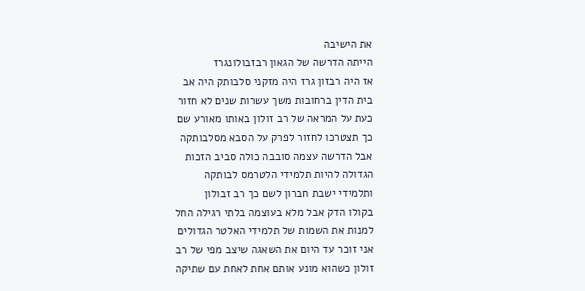את הישיבה
הייתה הדרשה של הגאון רבזבולונגרז
אז היה רבזון גרז היה מזקני סלבותק היה אב
בית הדין ברחובות משך עשרות שנים לא חזור
כעת על המראה של רב זולון באותו מאורע שם
כך תצטרכו לחזור לפרק על הסבא מסלבותקה
אבל הדרשה עצמה סובבה כולה סביב הזכות
הגדולה להיות תלמידי הלטרמס לבותקה
ותלמידי ישבת חברון לשם כך רב זבולון
בקולו הדק אבל מלא בעוצמה בלתי רגילה החל
למנות את השמות של תלמידי האלטר הגדולים
אני זוכר עד היום את השאגה שיצב מפי של רב
זולון כשהוא מונע אותם אחת לאחת עם שתיקה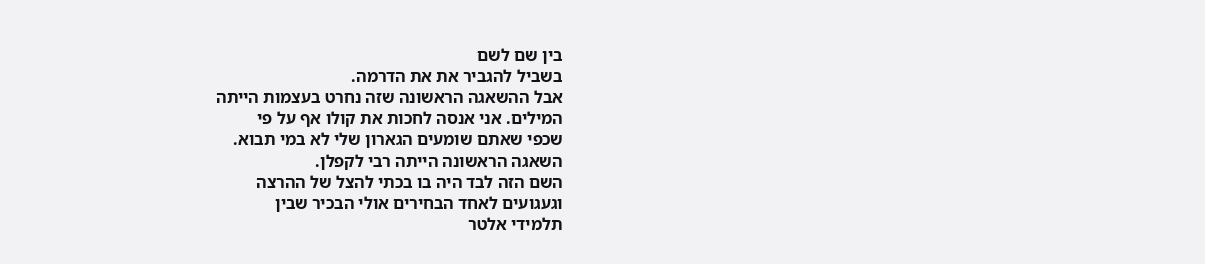בין שם לשם
בשביל להגביר את את הדרמה.
אבל ההשאגה הראשונה שזה נחרט בעצמות הייתה
המילים. אני אנסה לחכות את קולו אף על פי
שכפי שאתם שומעים הגארון שלי לא במי תבוא.
השאגה הראשונה הייתה רבי לקפלן.
השם הזה לבד היה בו בכתי להצל של ההרצה
וגעגועים לאחד הבחירים אולי הבכיר שבין
תלמידי אלטר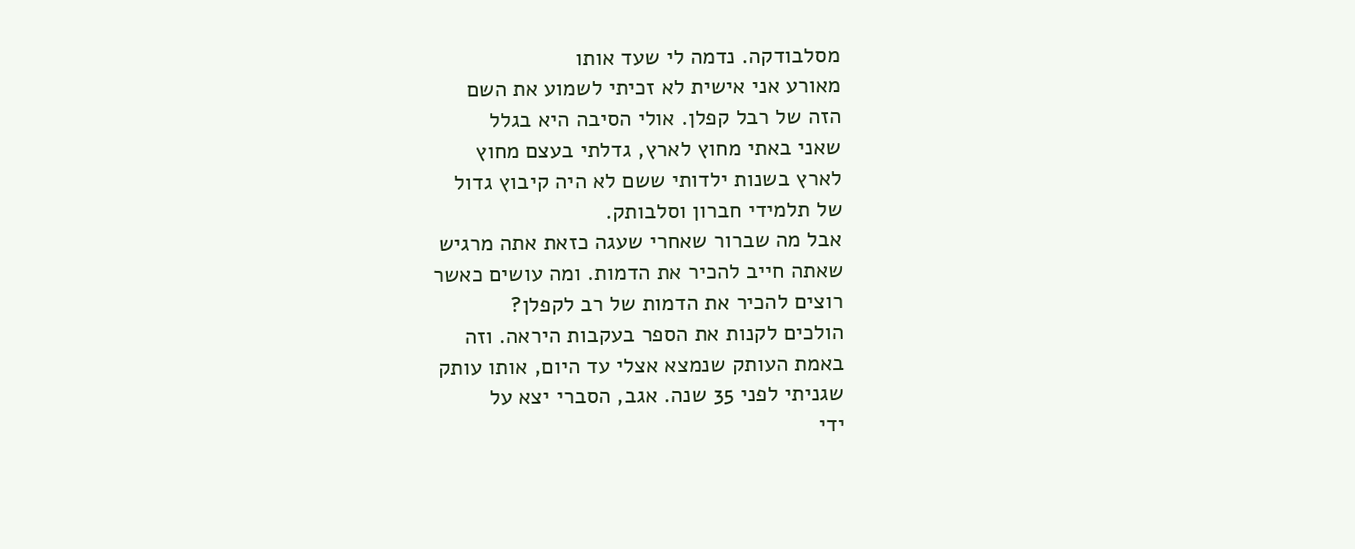מסלבודקה. נדמה לי שעד אותו
מאורע אני אישית לא זכיתי לשמוע את השם
הזה של רבל קפלן. אולי הסיבה היא בגלל
שאני באתי מחוץ לארץ, גדלתי בעצם מחוץ
לארץ בשנות ילדותי ששם לא היה קיבוץ גדול
של תלמידי חברון וסלבותק.
אבל מה שברור שאחרי שעגה כזאת אתה מרגיש
שאתה חייב להכיר את הדמות. ומה עושים כאשר
רוצים להכיר את הדמות של רב לקפלן?
הולכים לקנות את הספר בעקבות היראה. וזה
באמת העותק שנמצא אצלי עד היום, אותו עותק
שגניתי לפני 35 שנה. אגב, הסברי יצא על
ידי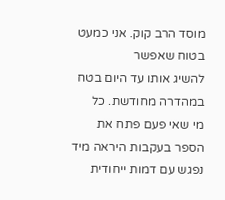מוסד הרב קוק. אני כמעט בטוח שאפשר
להשיג אותו עד היום בטח במהדרה מחודשת. כל
מי שאי פעם פתח את הספר בעקבות היראה מיד
נפגש עם דמות ייחודית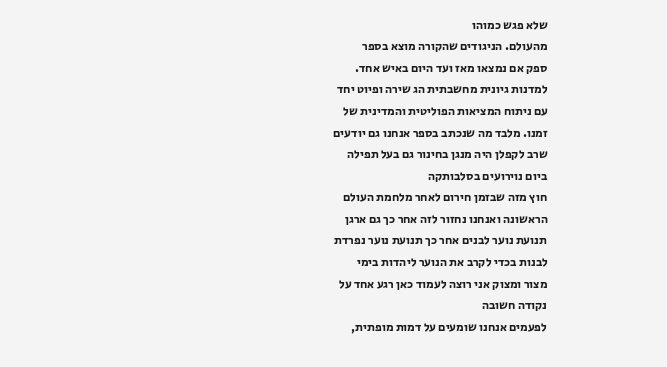שלא פגש כמוהו
מהעולם. הניגודים שהקורה מוצא בספר
ספק אם נמצאו מאז ועד היום באיש אחד.
למדנות גיונית מחשבתית הג שירה ופיוט יחד
עם ניתוח המציאות הפוליטית והמדינית של
זמנו. מלבד מה שנכתב בספר אנחנו גם יודעים
שרב לקפלן היה מנגן בחינור גם בעל תפילה
ביום נוירועים בסלבותקה
חוץ מזה שבזמן חירום לאחר מלחמת העולם
הראשונה ואנחנו נחזור לזה אחר כך גם ארגן
תנועת נוער לבנים אחר כך תנועת נוער נפרדת
לבנות בכדי לקרב את הנוער ליהדות בימי
מצור ומצוק אני רוצה לעמוד כאן רגע אחד על
נקודה חשובה
לפעמים אנחנו שומעים על דמות מופתית,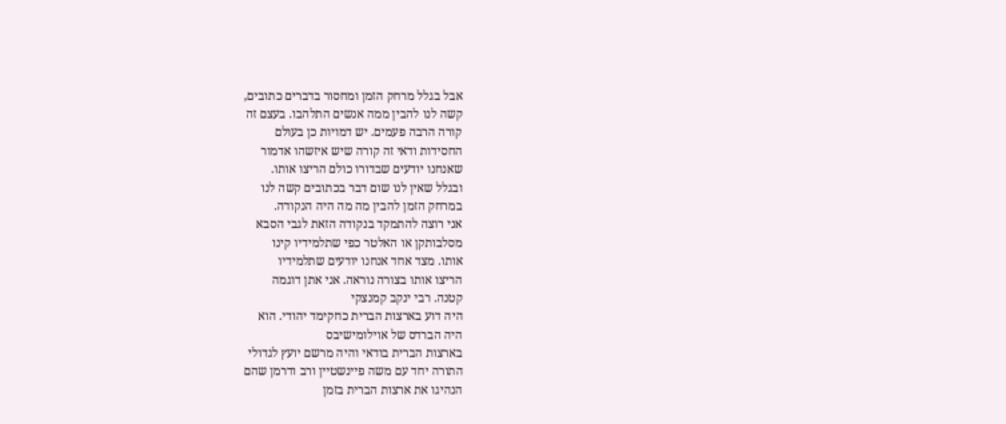אבל בגלל מרחק הזמן ומחסור בדברים כתובים,
קשה לנו להבין ממה אנשים התלהבו. בעצם זה
קורה הרבה פעמים. יש דמויות כן בעולם
החסידות ודאי זה קורה שיש איזשהו אדמור
שאנחנו יודעים שבדורו כולם הריצו אותו.
ובגלל שאין לנו שום דבר בכתובים קשה לנו
במרחק הזמן להבין מה מה היה הנקודה.
אני רוצה להתמקד בנקודה הזאת לגבי הסבא
מסלבותקן או האלטר כפי שתלמידיו קינו
אותו. מצד אחד אנחנו יודעים שתלמידיו
הריצו אותו בצורה נוראה. אני אתן דוגמה
קטנה. רבי ינקב קמנצקי
היה דוע בארצות הברית כחקימד יהודי. הוא
היה הברדס של אוילומישיבס
בארצות הברית בודאי והיה מרשם יועץ לגדולי
התורה יחד עם משה פיינשטיין ורב ודרמן שהם
הנהיגו את ארצות הברית בזמן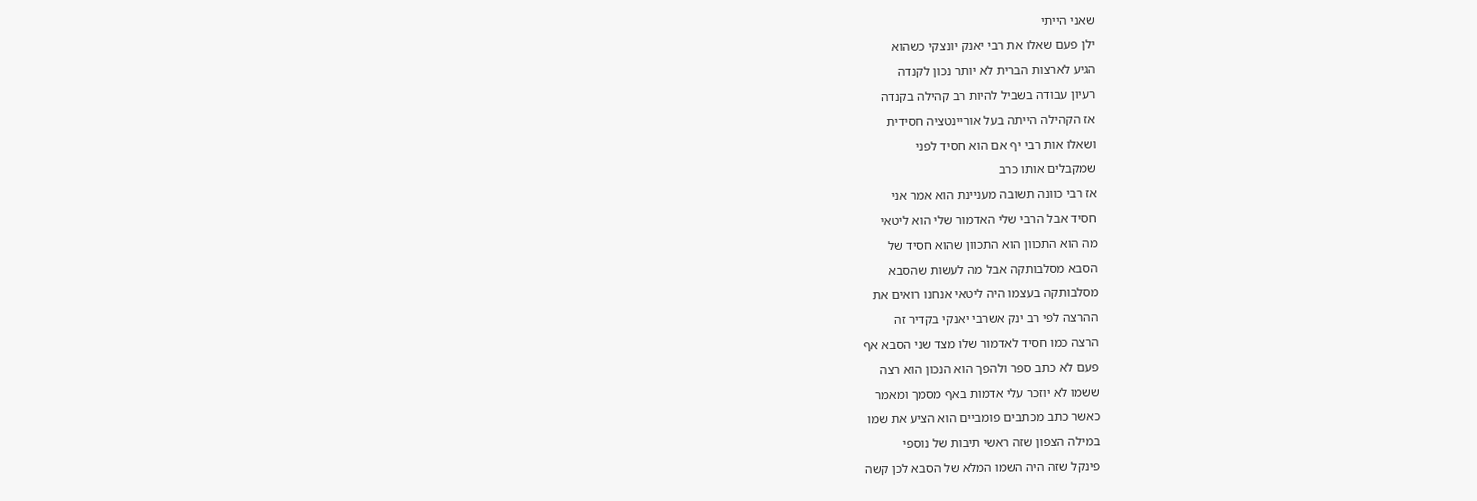שאני הייתי
ילן פעם שאלו את רבי יאנק יונצקי כשהוא
הגיע לארצות הברית לא יותר נכון לקנדה
רעיון עבודה בשביל להיות רב קהילה בקנדה
אז הקהילה הייתה בעל אוריינטציה חסידית
ושאלו אות רבי יף אם הוא חסיד לפני
שמקבלים אותו כרב
אז רבי כוונה תשובה מעניינת הוא אמר אני
חסיד אבל הרבי שלי האדמור שלי הוא ליטאי
מה הוא התכוון הוא התכוון שהוא חסיד של
הסבא מסלבותקה אבל מה לעשות שהסבא
מסלבותקה בעצמו היה ליטאי אנחנו רואים את
ההרצה לפי רב ינק אשרבי יאנקי בקדיר זה
הרצה כמו חסיד לאדמור שלו מצד שני הסבא אף
פעם לא כתב ספר ולהפך הוא הנכון הוא רצה
ששמו לא יוזכר עלי אדמות באף מסמך ומאמר
כאשר כתב מכתבים פומביים הוא הציע את שמו
במילה הצפון שזה ראשי תיבות של נוספי
פינקל שזה היה השמו המלא של הסבא לכן קשה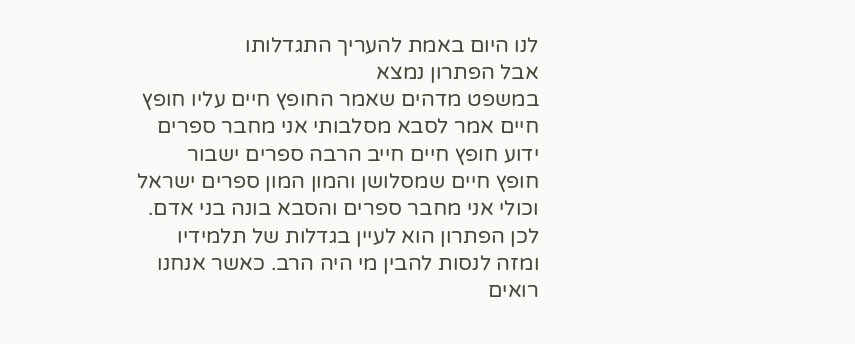לנו היום באמת להעריך התגדלותו
אבל הפתרון נמצא
במשפט מדהים שאמר החופץ חיים עליו חופץ
חיים אמר לסבא מסלבותי אני מחבר ספרים
ידוע חופץ חיים חייב הרבה ספרים ישבור
חופץ חיים שמסלושן והמון המון ספרים ישראל
וכולי אני מחבר ספרים והסבא בונה בני אדם.
לכן הפתרון הוא לעיין בגדלות של תלמידיו
ומזה לנסות להבין מי היה הרב. כאשר אנחנו
רואים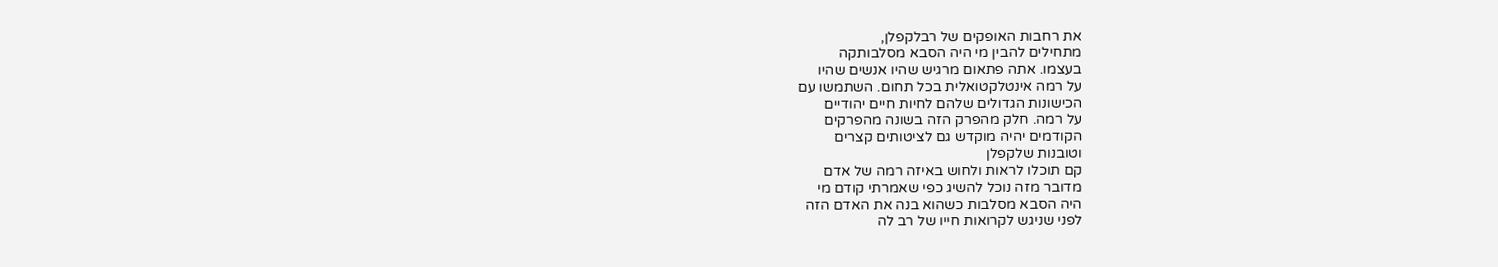את רחבות האופקים של רבלקפלן,
מתחילים להבין מי היה הסבא מסלבותקה
בעצמו. אתה פתאום מרגיש שהיו אנשים שהיו
על רמה אינטלקטואלית בכל תחום. השתמשו עם
הכישונות הגדולים שלהם לחיות חיים יהודיים
על רמה. חלק מהפרק הזה בשונה מהפרקים
הקודמים יהיה מוקדש גם לציטותים קצרים
וטובנות שלקפלן
קם תוכלו לראות ולחוש באיזה רמה של אדם
מדובר מזה נוכל להשיג כפי שאמרתי קודם מי
היה הסבא מסלבות כשהוא בנה את האדם הזה
לפני שניגש לקרואות חייו של רב לה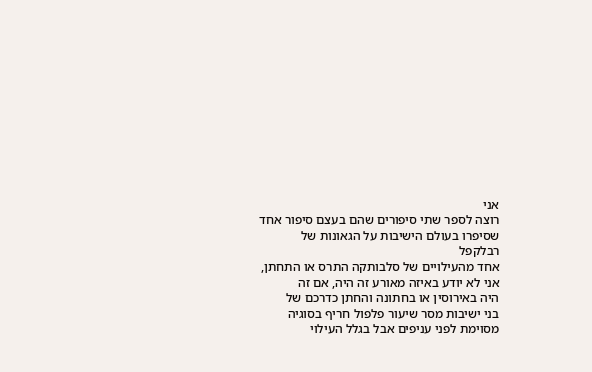אני
רוצה לספר שתי סיפורים שהם בעצם סיפור אחד
שסיפרו בעולם הישיבות על הגאונות של
רבלקפל
אחד מהעילויים של סלבותקה התרס או התחתן,
אני לא יודע באיזה מאורע זה היה, אם זה
היה באירוסין או בחתונה והחתן כדרכם של
בני ישיבות מסר שיעור פלפול חריף בסוגיה
מסוימת לפני עניפים אבל בגלל העילוי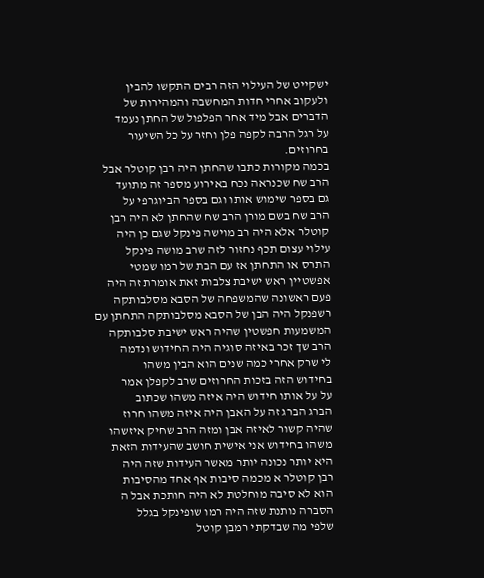ישקייט של העילוי הזה רבים התקשו להבין
ולעקוב אחרי חדות המחשבה והמהירות של
הדברים אבל מיד אחר הפלפול של החתן נעמד
על רגל הרבה לקפה פלן וחזר על כל השיעור
בחרוזים.
בכמה מקורות כתבו שהחתן היה רבן קוטלר אבל
הרב שח שכנראה נכח באירוע מספר זה מתועד
גם בספר שימוש אותו וגם בספר הביוגרפי על
הרב שח בשם מורן הרב שח שהחתן לא היה רבן
קוטלר אלא היה רב מוישה פינקל שגם כן היה
עילוי עצום תכף נחזור לזה שרב מושה פינקל
התרס או התחתן אז עם הבת של רמו שמטי
אפשטיין ראש ישיבת צלבות זאת אומרת זה היה
פעם ראשונה שהמשפחה של הסבא מסלבותקה
רשפנקל היה הבן של הסבא מסלבותקה התחתן עם
המשמעות חפשטין שהיה ראש ישיבת סלבותקה
הרב שך זכר באיזה סוגיה היה החידוש ונדמה
לי שרק אחרי כמה שנים הוא הבין משהו
בחידוש הזה בזכות החרוזים שרב לקפלן אמר
על על אותו חידוש היה איזה משהו שכתוב
הברג הברג זה על האבן היה איזה משהו חרוז
שהיה קשור לאיזה אבן ומזה הרב שחיק איזשהו
משהו בחידוש אני אישית חושב שהעידות הזאת
היא יותר נכונה יותר מאשר העידות שזה היה
רבן קוטלר א מכמה סיבות אף אחד מהסיבות
הוא לא סיבה מוחלטת לא היה חותכת אבל ה
הסברה נותנת שזה היה רמו שופינקל בגלל
שלפי מה שבדקתי רמבן קוטל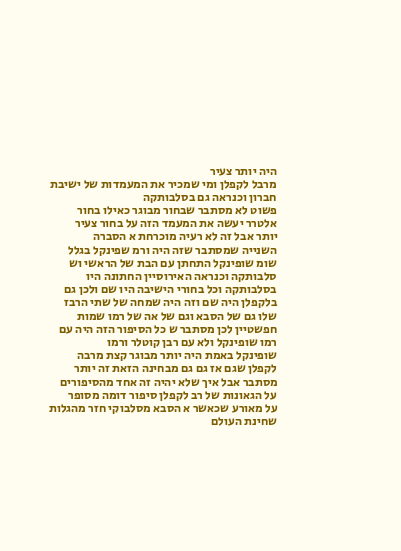היה יותר צעיר
מרבל לקפלן ומי שמכיר את המעמדות של ישיבת
חברון וכנראה גם בסלבותקה
פשוט לא מסתבר שבחור מבוגר כאילו בחור
אלטרר יעשה את המעמד הזה על בחור צעיר
יותר אבל זה לא רעיה מוכרחת א הסברה
השנייה שמסתבר שזה היה ורמ שפינקל בגלל
שומ שופינקל התחתן עם הבת של הראשי וש
סלבותקה וכנראה האירוסיין החתונה היו
בסלבותקה וכל בחורי הישיבה היו שם ולכן גם
בלקפלן היה שם וזה היה שמחה של שתי הרבז
שלו גם של הסבא וגם של אה של רמו שמות
חפשטיין לכן מסתבר ש כל הסיפור הזה היה עם
רמו שופינקל ולא עם רבן קוטלר ורמו
שופינקל באמת היה יותר מבוגר קצת מרבה
לקפלן שגם אז גם גם מבחינה הזאת זה יותר
מסתבר אבל איך שלא יהיה זה אחד מהסיפורים
על הגאונות של רב לקפלן סיפור דומה מסופר
על מאורע שכאשר א הסבא מסלבוקי חזר מהגלות
שחינת העולם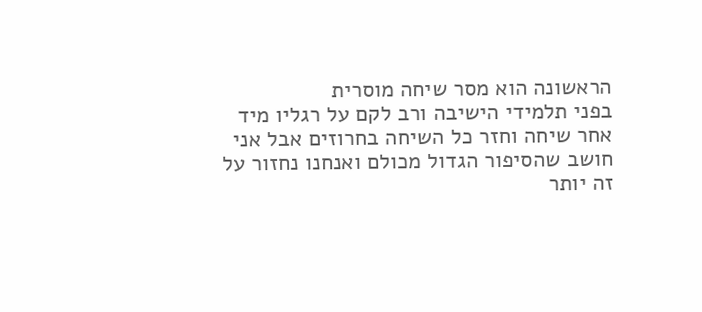הראשונה הוא מסר שיחה מוסרית
בפני תלמידי הישיבה ורב לקם על רגליו מיד
אחר שיחה וחזר כל השיחה בחרוזים אבל אני
חושב שהסיפור הגדול מכולם ואנחנו נחזור על
זה יותר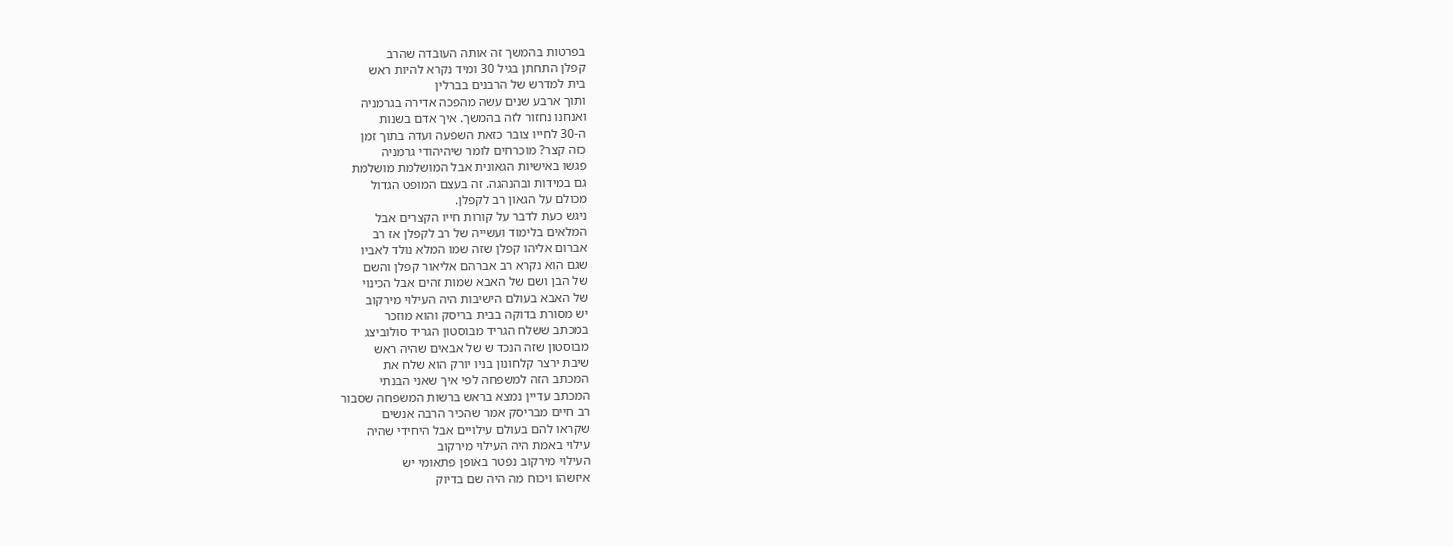בפרטות בהמשך זה אותה העובדה שהרב
קפלן התחתן בגיל 30 ומיד נקרא להיות ראש
בית למדרש של הרבנים בברלין
ותוך ארבע שנים עשה מהפכה אדירה בגרמניה
ואנחנו נחזור לזה בהמשך. איך אדם בשנות
ה-30 לחייו צובר כזאת השפעה ועדה בתוך זמן
כזה קצר? מוכרחים לומר שיהיהודי גרמניה
פגשו באישיות הגאונית אבל המושלמת מושלמת
גם במידות ובהנהגה. זה בעצם המופט הגדול
מכולם על הגאון רב לקפלן.
ניגש כעת לדבר על קורות חייו הקצרים אבל
המלאים בלימוד ועשייה של רב לקפלן אז רב
אברום אליהו קפלן שזה שמו המלא נולד לאביו
שגם הוא נקרא רב אברהם אליאור קפלן והשם
של הבן ושם של האבא שמות זהים אבל הכינוי
של האבא בעולם הישיבות היה העילוי מירקוב
יש מסורת בדוקה בבית בריסק והוא מוזכר
במכתב ששלח הגריד מבוסטון הגריד סולוביצג
מבוסטון שזה הנכד ש של אבאים שהיה ראש
שיבת ירצר קלחונון בניו יורק הוא שלח את
המכתב הזה למשפחה לפי איך שאני הבנתי
המכתב עדיין נמצא בראש ברשות המשפחה שסבור
רב חיים מבריסק אמר שהכיר הרבה אנשים
שקראו להם בעולם עילויים אבל היחידי שהיה
עילוי באמת היה העילוי מירקוב
העילוי מירקוב נפטר באופן פתאומי יש
איזשהו ויכוח מה היה שם בדיוק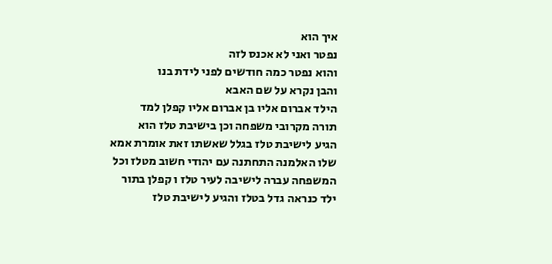איך הוא
נפטר ואני לא אכנס לזה
והוא נפטר כמה חודשים לפני לידת בנו
והבן נקרא על שם האבא
הילד אברום אליו בן אברום אליו קפלן למד
תורה מקרובי משפחה וכן בישיבת טלז הוא
הגיע לישיבת טלז בגלל שאשתו זאת אומרת אמא
שלו האלמנה התחתנה עם יהודי חשוב מטלז וכל
המשפחה עברה לישיבה לעיר טלז ו קפלן בתור
ילד כנראה גדל בטלז והגיע לישיבת טלז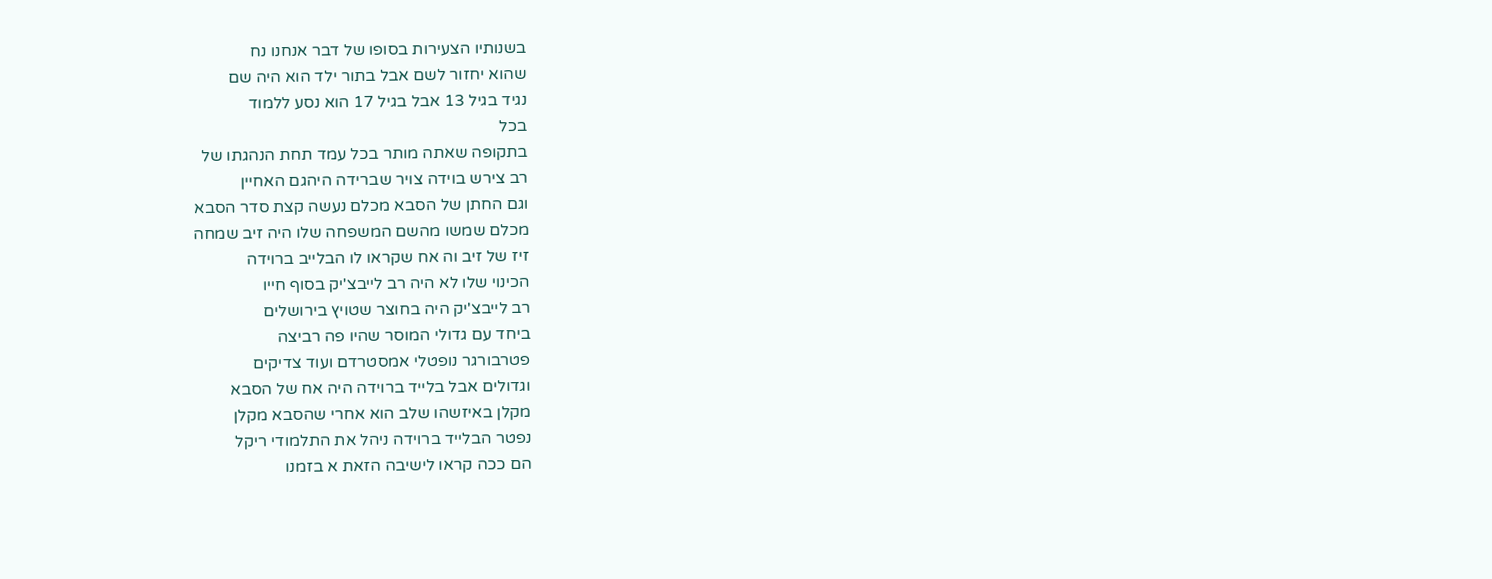בשנותיו הצעירות בסופו של דבר אנחנו נח
שהוא יחזור לשם אבל בתור ילד הוא היה שם
נגיד בגיל 13 אבל בגיל 17 הוא נסע ללמוד
בכל
בתקופה שאתה מותר בכל עמד תחת הנהגתו של
רב צירש בוידה צויר שברידה היהגם האחיין
וגם החתן של הסבא מכלם נעשה קצת סדר הסבא
מכלם שמשו מהשם המשפחה שלו היה זיב שמחה
זיז של זיב וה אח שקראו לו הבלייב ברוידה
הכינוי שלו לא היה רב לייבצ'יק בסוף חייו
רב לייבצ'יק היה בחוצר שטויץ בירושלים
ביחד עם גדולי המוסר שהיו פה רביצה
פטרבורגר נופטלי אמסטרדם ועוד צדיקים
וגדולים אבל בלייד ברוידה היה אח של הסבא
מקלן באיזשהו שלב הוא אחרי שהסבא מקלן
נפטר הבלייד ברוידה ניהל את התלמודי ריקל
הם ככה קראו לישיבה הזאת א בזמנו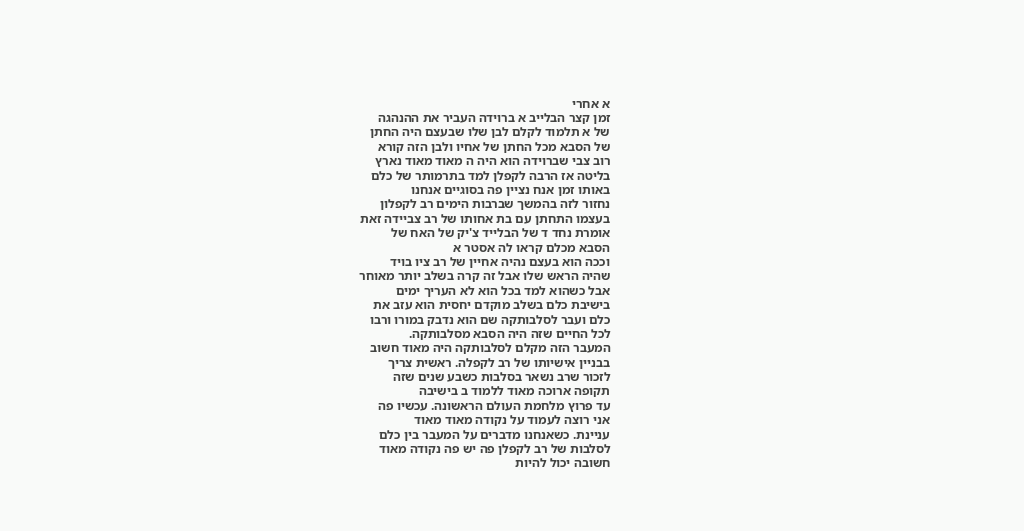א אחרי
זמן קצר הבלייב א ברוידה העביר את ההנהגה
של א תלמוד לקלם לבן שלו שבעצם היה החתן
של הסבא מכל החתן של אחיו ולבן הזה קורא
רוב צבי שברוידה הוא היה ה מאוד מאוד נארץ
בליטה אז הרבה לקפלן למד בתרמותר של כלם
באותו זמן אנח נציין פה בסוגיים אנחנו
נחזור לזה בהמשך שברבות הימים רב לקפלון
בעצמו התחתן עם בת אחותו של רב צביידה זאת
אומרת נחד ד של הבלייד צ'יק של האח של
הסבא מכלם קראו לה אסטר א
וככה הוא בעצם נהיה אחיין של רב ציו בויד
שהיה הראש שלו אבל זה קרה בשלב יותר מאוחר
אבל כשהוא למד בכל הוא לא העריך ימים
בישיבת כלם בשלב מוקדם יחסית הוא עזב את
כלם ועבר לסלבותקה שם הוא נדבק במורו ורבו
לכל החיים שזה היה הסבא מסלבותקה.
המעבר הזה מקלם לסלבותקה היה מאוד חשוב
בבניין אישיותו של רב לקפלה. ראשית צריך
לזכור שרב נשאר בסלבות כשבע שנים שזה
תקופה ארוכה מאוד ללמוד ב בישיבה
עד פרוץ מלחמת העולם הראשונה. עכשיו פה
אני רוצה לעמוד על נקודה מאוד מאוד
עניינת. כשאנחנו מדברים על המעבר בין כלם
לסלבות של רב לקפלן פה יש פה נקודה מאוד
חשובה יכול להיות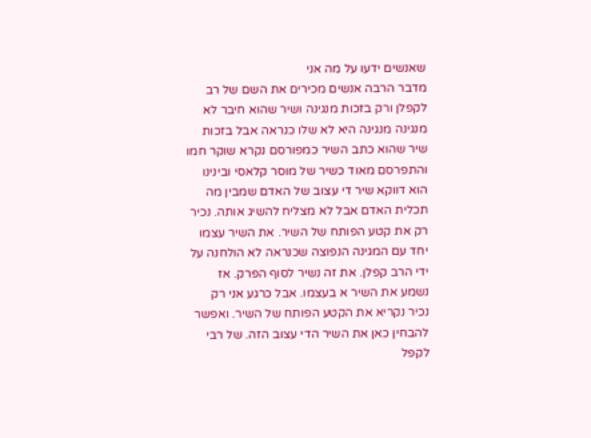שאנשים ידעו על מה אני
מדבר הרבה אנשים מכירים את השם של רב
לקפלן ורק בזכות מנגינה ושיר שהוא חיבר לא
מנגינה מנגינה היא לא שלו כנראה אבל בזכות
שיר שהוא כתב השיר כמפורסם נקרא שוקר חמו
והתפרסם מאוד כשיר של מוסר קלאסי ובינינו
הוא דווקא שיר די עצוב של האדם שמבין מה
תכלית האדם אבל לא מצליח להשיג אותה. נכיר
רק את קטע הפותח של השיר. את השיר עצמו
יחד עם המגינה הנפוצה שכנראה לא הולחנה על
ידי הרב קפלן. את זה נשיר לסוף הפרק. אז
נשמע את השיר א בעצמו. אבל כרגע אני רק
נכיר נקריא את הקטע הפותח של השיר. ואפשר
להבחין כאן את השיר הדי עצוב הזה. של רבי
לקפל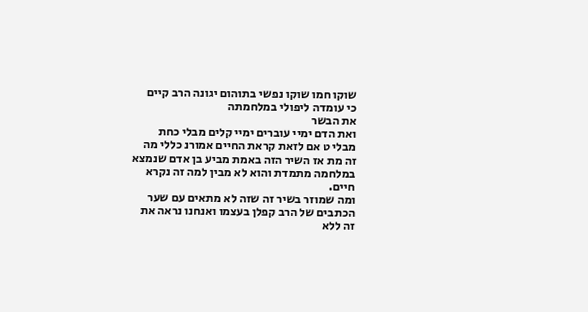שוקו חמו שוקו נפשי בתוהום יגונה הרב קיים
כי עומדה ליפולי במלחמתה
את הבשר
ואת הדם ימיי עוברים ימיי קלים מבלי כחת
מבלי ט אם לזאת קראת החיים אמורנ כללי מה
זה מת אז השיר הזה באמת מביע בן אדם שנמצא
במלחמה מתמדת והוא לא מבין למה זה נקרא
חיים.
ומה שמוזר בשיר זה שזה לא מתאים עם שער
הכתבים של הרב קפלן בעצמו ואנחנו נראה את
זה ללא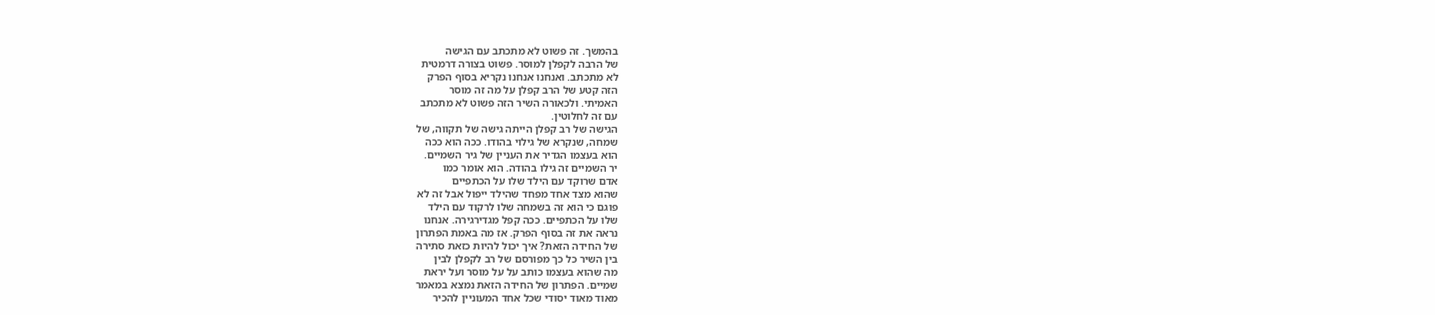בהמשך. זה פשוט לא מתכתב עם הגישה
של הרבה לקפלן למוסר. פשוט בצורה דרמטית
לא מתכתב. ואנחנו אנחנו נקריא בסוף הפרק
הזה קטע של הרב קפלן על מה זה מוסר
האמיתי. ולכאורה השיר הזה פשוט לא מתכתב
עם זה לחלוטין.
הגישה של רב קפלן הייתה גישה של תקווה, של
שמחה, שנקרא של גילוי בהודו. ככה הוא ככה
הוא בעצמו הגדיר את העניין של גיר השמיים.
יר השמיים זה גילו בהודה. הוא אומר כמו
אדם שרוקד עם הילד שלו על הכתפיים
שהוא מצד אחד מפחד שהילד ייפול אבל זה לא
פוגם כי הוא זה בשמחה שלו לרקוד עם הילד
שלו על הכתפיים. ככה קפל מגדירגירה. אנחנו
נראה את זה בסוף הפרק. אז מה באמת הפתרון
של החידה הזאת? איך יכול להיות כזאת סתירה
בין השיר כל כך מפורסם של רב לקפלן לבין
מה שהוא בעצמו כותב על על מוסר ועל יראת
שמיים. הפתרון של החידה הזאת נמצא במאמר
מאוד מאוד יסודי שכל אחד המעוניין להכיר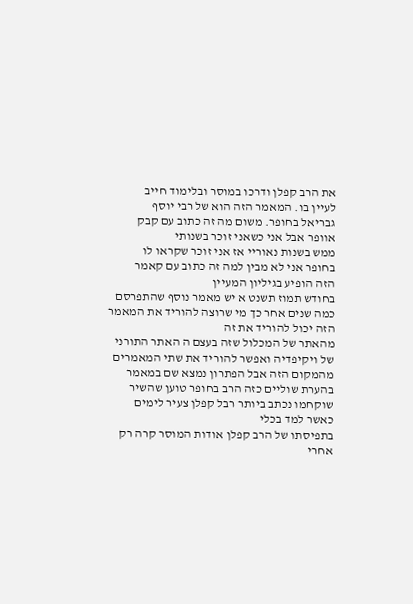את הרב קפלן ודרכו במוסר ובלימוד חייב
לעיין בו. המאמר הזה הוא של רבי יוסף
גבריאל בחופר. משום מה זה כתוב עם קבק
אוופר אבל אני כשאני זוכר בשנותי
ממש בשנות נאוריי אז אני זוכר שקראו לו
בחופר אני לא מבין למה זה כתוב עם קאמר
הזה הופיע בגיליון המעיין
בחודש תמוז תשנט א יש מאמר נוסף שהתפרסם
כמה שנים אחר כך מי שרוצה להוריד את המאמר
הזה יכול להוריד את זה
מהאתר של המכלול שזה בעצם ה האתר התורני
של ויקיפדיה ואפשר להוריד את שתי המאמרים
מהמקום הזה אבל הפתרון נמצא שם במאמר
בהערת שוליים כזה הרב בחופר טוען שהשיר
שוקחמו נכתב ביותר רבל קפלן צעיר לימים
כאשר למד בכלי
בתפיסתו של הרב קפלן אודות המוסר קרה רק
אחרי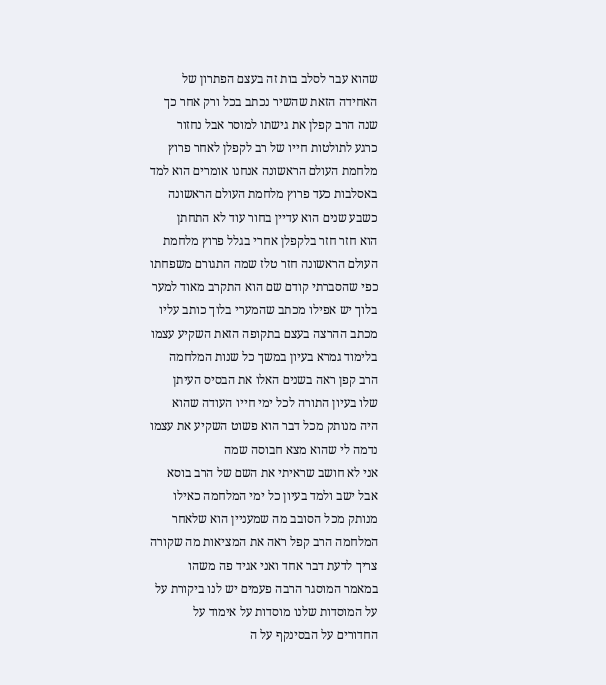שהוא עבר לסלב בות זה בעצם הפתרון של
האחידה הזאת שהשיר נכתב בכל ורק אחר כך
שנה הרב קפלן את גישתו למוסר אבל נחזור
כרגע לתולטות חייו של רב לקפלן לאחר פרוץ
מלחמת העולם הראשונה אנחנו אומרים הוא למד
באסלבות כעד פרוץ מלחמת העולם הראשונה
כשבע שנים הוא עדיין בחור עוד לא התחתן
הוא חזר חזר בלקפלן אחרי בגלל פרוץ מלחמת
העולם הראשונה חזר טלז שמה התגורם משפחתו
כפי שהסברתי קודם שם הוא התקרב מאוד למער
בלוך יש אפילו מכתב שהמערי בלוך כותב עליו
מכתב ההרצה בעצם בתקופה הזאת השקיע עצמו
בלימוד גמרא בעיון במשך כל שנות המלחמה
הרב קפן ראה בשנים האלו את הבסיס העיתן
שלו בעיון התורה לכל ימי חייו העודה שהוא
היה מנותק מכל דבר הוא פשוט השקיע את עצמו
נדמה לי שהוא מצא חבוסה שמה
אני לא חושב שראיתי את השם של הרב בוסא
אבל ישב ולמד בעיון כל ימי המלחמה כאילו
מנותק מכל הסובב מה שמעניין הוא שלאחר
המלחמה הרב קפל ראה את המציאות מה שקורה
צריך לדעת דבר אחד ואני אגיד פה משהו
במאמר המוסגר הרבה פעמים יש לנו ביקורת על
על המוסדות שלנו מוסדות על אימוד על
החדורים על הבסינקף על ה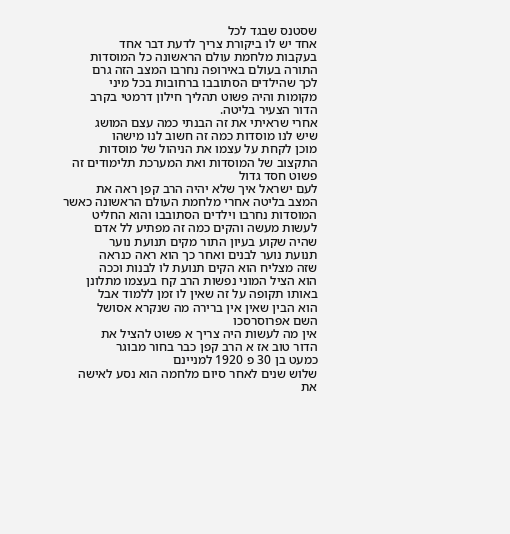שסטנס שבגד לכל
אחד יש לו ביקורת צריך לדעת דבר אחד
בעקבות מלחמת עולם הראשונה כל המוסדות
התורה בעולם באירופה נחרבו המצב הזה גרם
לכך שהילדים הסתובבו ברחובות בכל מיני
מקומות והיה פשוט תהליך חילון דרמטי בקרב
הדור הצעיר בליטה.
אחרי שראיתי את זה הבנתי כמה עצם המושג
שיש לנו מוסדות כמה זה חשוב לנו מישהו
מוכן לקחת על עצמו את הניהול של מוסדות
התקצוב של המוסדות ואת המערכת תלימודים זה
פשוט חסד גדול
לעם ישראל איך שלא יהיה הרב קפן ראה את
המצב בליטה אחרי מלחמת העולם הראשונה כאשר
המוסדות נחרבו וילדים הסתובבו והוא החליט
לעשות מעשה והקים כמה זה מפתיע לל אדם
שהיה שקוע בעיון התור מקים תנועת נוער
תנועת נוער לבנים ואחר כך הוא ראה כנראה
שזה מצליח הוא הקים תנועת לו לבנות וככה
הוא הציל המוני נפשות הרב קח בעצמו מתלונן
באותו תקופה על זה שאין לו זמן ללמוד אבל
הוא הבין שאין אין ברירה מה שנקרא אסושל
השם אפרוסרסכו
אין מה לעשות היה צריך א פשוט להציל את
הדור טוב אז א הרב קפן כבר בחור מבוגר
כמעט בן 30 פ 1920 למניינם
שלוש שנים לאחר סיום מלחמה הוא נסע לאישה
את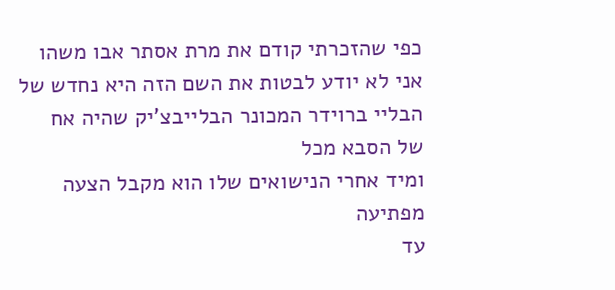כפי שהזכרתי קודם את מרת אסתר אבו משהו
אני לא יודע לבטות את השם הזה היא נחדש של
הבליי ברוידר המכונר הבלייבצ'יק שהיה אח
של הסבא מכל
ומיד אחרי הנישואים שלו הוא מקבל הצעה
מפתיעה
עד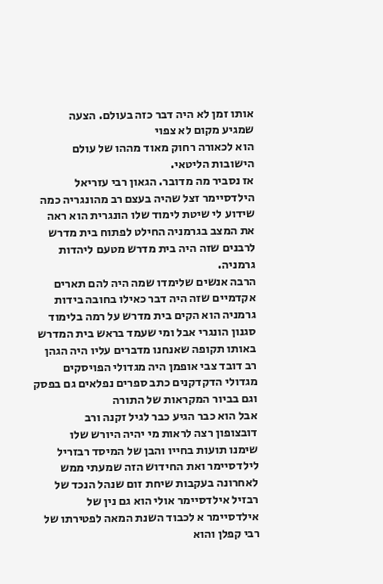אותו זמן לא היה דבר כזה בעולם. הצעה
שמגיע מקום לא צפוי
הוא לכאורה רחוק מאוד מההו של עולם
הישובות הליטאי.
אז נסביר מה מדובר. הגאון רבי עזריאל
הילדסיימר זצל שהיה בעצם רב מהונגריה כמה
שידוע לי שיטת לימוד שלו הונגרית הוא ראה
את המצב בגרמניה החילט לפתוח בית מדרש
לרבנים שזה היה בית מדרש מטעם ליהדות
גרמניה.
הרבה אנשים שלימדו שמה היה להם תארים
אקדמיים שזה היה דבר כאילו בחובה בידות
גרמניה הוא הקים בית מדרש על רמה בלימוד
סגנון הונגרי אבל ומי שעמד בראש בית המדרש
באותו תקופה שאנחנו מדברים עליו היה הגהן
רב דובד צבי אופמן היה מגדולי הפויסקים
מגדולי הדקדקנים כתב ספרים נפלאים גם בפסק
וגם בביור המקראות של התורה
אבל הוא כבר הגיע כבר לגיל זקנה ורב
דובצופון רצה לראות מי יהיה היורש שלו
שימנו תועות בחייו והבן של המיסד רבזריל
לילדסיימר ואת החידוש הזה שמעתי ממש
לאחרונה בעקבות שיחת זום שנהל הנכד של
רבזיל אילדסיימר אולי הוא גם נין של
אילדסיימר א לכבוד השנת המאה לפטירתו של
רבי קפלן והוא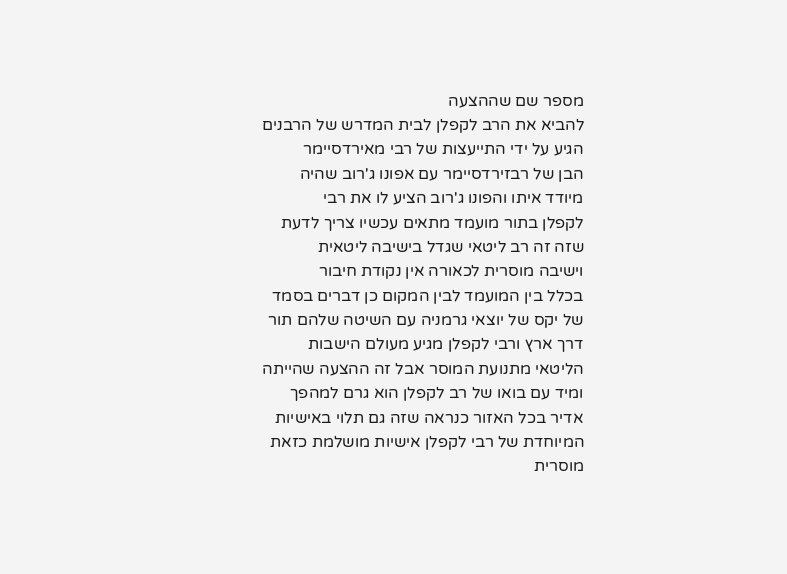מספר שם שההצעה
להביא את הרב לקפלן לבית המדרש של הרבנים
הגיע על ידי התייעצות של רבי מאירדסיימר
הבן של רבזירדסיימר עם אפונו ג'רוב שהיה
מיודד איתו והפונו ג'רוב הציע לו את רבי
לקפלן בתור מועמד מתאים עכשיו צריך לדעת
שזה זה רב ליטאי שגדל בישיבה ליטאית
וישיבה מוסרית לכאורה אין נקודת חיבור
בכלל בין המועמד לבין המקום כן דברים בסמד
של יקס של יוצאי גרמניה עם השיטה שלהם תור
דרך ארץ ורבי לקפלן מגיע מעולם הישבות
הליטאי מתנועת המוסר אבל זה ההצעה שהייתה
ומיד עם בואו של רב לקפלן הוא גרם למהפך
אדיר בכל האזור כנראה שזה גם תלוי באישיות
המיוחדת של רבי לקפלן אישיות מושלמת כזאת
מוסרית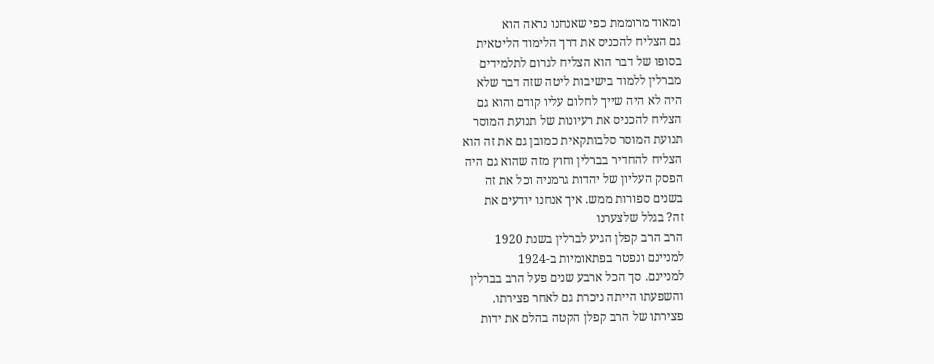ומאוד מרוממת כפי שאנחנו נראה הוא
גם הצליח להכניס את דרך הלימוד הליטאית
בסופו של דבר הוא הצליח לגרום לתלמידים
מברלין ללמוד בישיבות ליטה שזה דבר שלא
היה לא היה שייך לחלום עליו קודם והוא גם
הצליח להכניס את רעיונות של תנועת המוסר
תנועת המוסר סלבותקאית כמובן גם את זה הוא
הצליח להחדיר בברלין וחוץ מזה שהוא גם היה
הפסק העליון של יהדות גרמניה וכל את זה
בשנים ספורות ממש. איך אנחנו יודעים את
זה? בגלל שלצערנו
הרב הרב קפלן הגיע לברלין בשנת 1920
למניינם ונפטר בפתאומיות ב-1924
למניינם. סך הכל ארבע שנים פעל הרב בברלין
והשפעתו הייתה ניכרת גם לאחר פצירתו.
פצירתו של הרב קפלן הקטה בהלם את ידות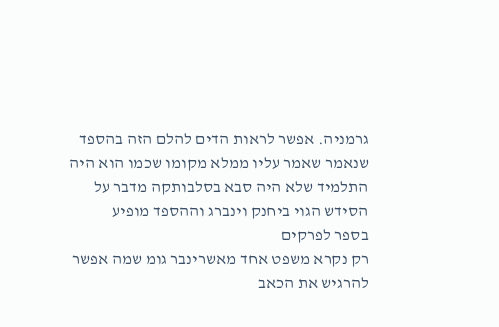גרמניה. אפשר לראות הדים להלם הזה בהספד
שנאמר שאמר עליו ממלא מקומו שכמו הוא היה
התלמיד שלא היה סבא בסלבותקה מדבר על
הסידש הגוי ביחנק וינברג וההספד מופיע
בספר לפרקים
רק נקרא משפט אחד מאשרינבר גומ שמה אפשר
להרגיש את הכאב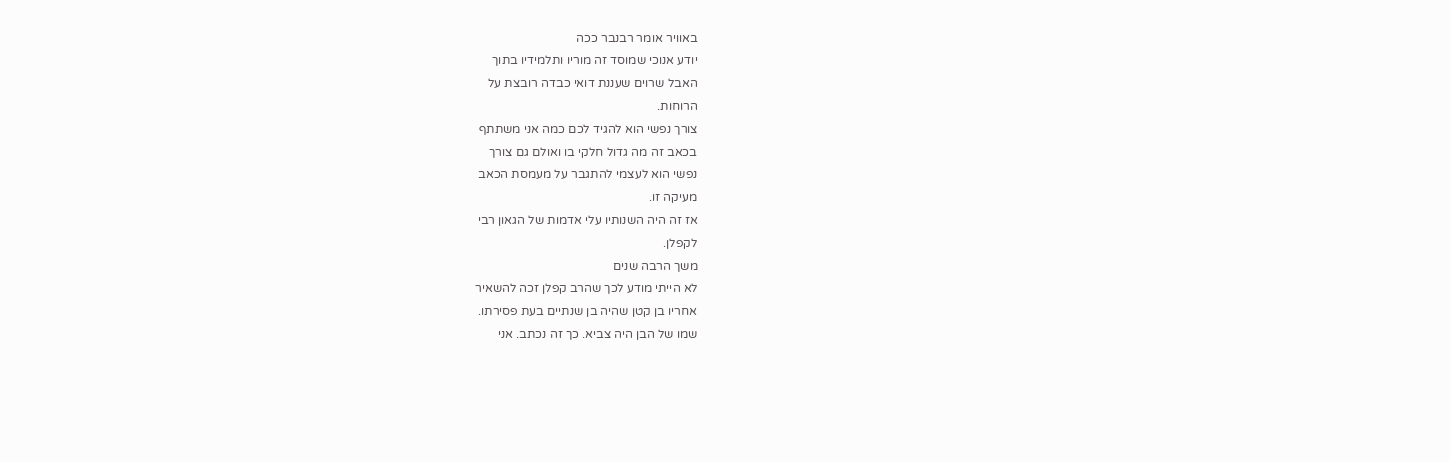באוויר אומר רבנבר ככה
יודע אנוכי שמוסד זה מוריו ותלמידיו בתוך
האבל שרוים שעננת דואי כבדה רובצת על
הרוחות.
צורך נפשי הוא להגיד לכם כמה אני משתתף
בכאב זה מה גדול חלקי בו ואולם גם צורך
נפשי הוא לעצמי להתגבר על מעמסת הכאב
מעיקה זו.
אז זה היה השנותיו עלי אדמות של הגאון רבי
לקפלן.
משך הרבה שנים
לא הייתי מודע לכך שהרב קפלן זכה להשאיר
אחריו בן קטן שהיה בן שנתיים בעת פסירתו.
שמו של הבן היה צביא. כך זה נכתב. אני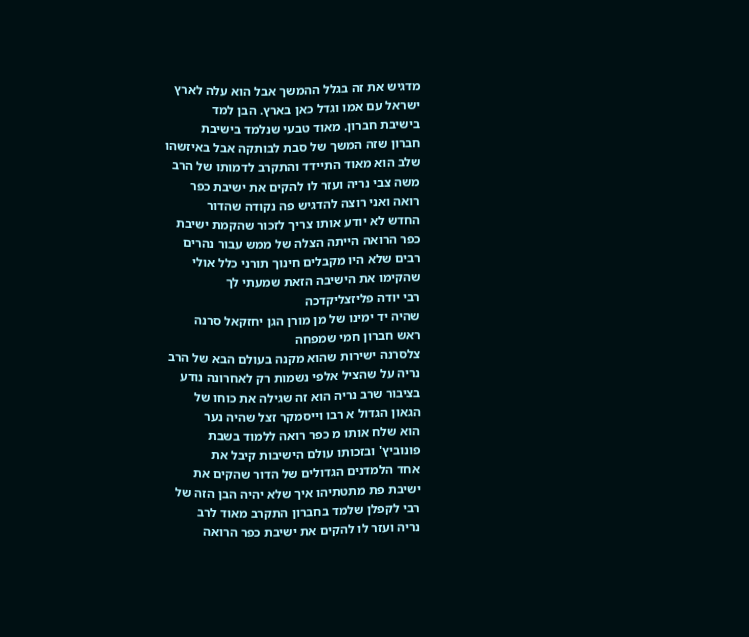מדגיש את זה בגלל ההמשך אבל הוא עלה לארץ
ישראל עם אמו וגדל כאן בארץ. הבן למד
בישיבת חברון. מאוד טבעי שנלמד בישיבת
חברון שזה המשך של סבת לבותקה אבל באיזשהו
שלב הוא מאוד התיידד והתקרב לדמותו של הרב
משה צבי נריה ועזר לו להקים את ישיבת כפר
רואה ואני רוצה להדגיש פה נקודה שהדור
החדש לא יודע אותו צריך לזכור שהקמת ישיבת
כפר הרואה הייתה הצלה של ממש עבור נהרים
רבים שלא היו מקבלים חינוך תורני כלל אולי
שהקימו את הישיבה הזאת שמעתי לך
רבי יודה פליזצליקדכה
שהיה יד ימינו של מן מורן הגן יחזקאל סרנה
ראש חברון חמי שמפחה
צלסרנה ישירות שהוא מקנה בעולם הבא של הרב
נריה על שהציל אלפי נשמות רק לאחרונה נודע
בציבור שרב נריה הוא זה שגילה את כוחו של
הגאון הגדול א רבו וייסמקר זצל שהיה נער
הוא שלח אותו מ כפר רואה ללמוד בשבת
פונוביץ' ובזכותו עולם הישיבות קיבל את
אחד הלמדנים הגדולים של הדור שהקים את
ישיבת פת מתטתיהו איך שלא יהיה הבן הזה של
רבי לקפלן שלמד בחברון התקרב מאוד לרב
נריה ועזר לו להקים את ישיבת כפר הרואה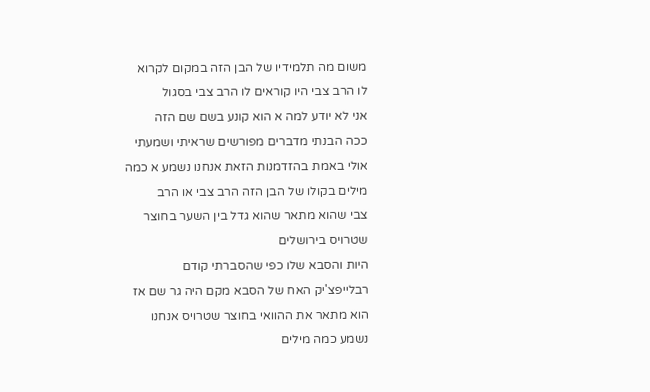משום מה תלמידיו של הבן הזה במקום לקרוא
לו הרב צבי היו קוראים לו הרב צבי בסגול
אני לא יודע למה א הוא קונע בשם שם הזה
ככה הבנתי מדברים מפורשים שראיתי ושמעתי
אולי באמת בהזדמנות הזאת אנחנו נשמע א כמה
מילים בקולו של הבן הזה הרב צבי או הרב
צבי שהוא מתאר שהוא גדל בין השער בחוצר
שטרויס בירושלים
היות והסבא שלו כפי שהסברתי קודם
רבלייפצ'יק האח של הסבא מקם היה גר שם אז
הוא מתאר את ההוואי בחוצר שטרויס אנחנו
נשמע כמה מילים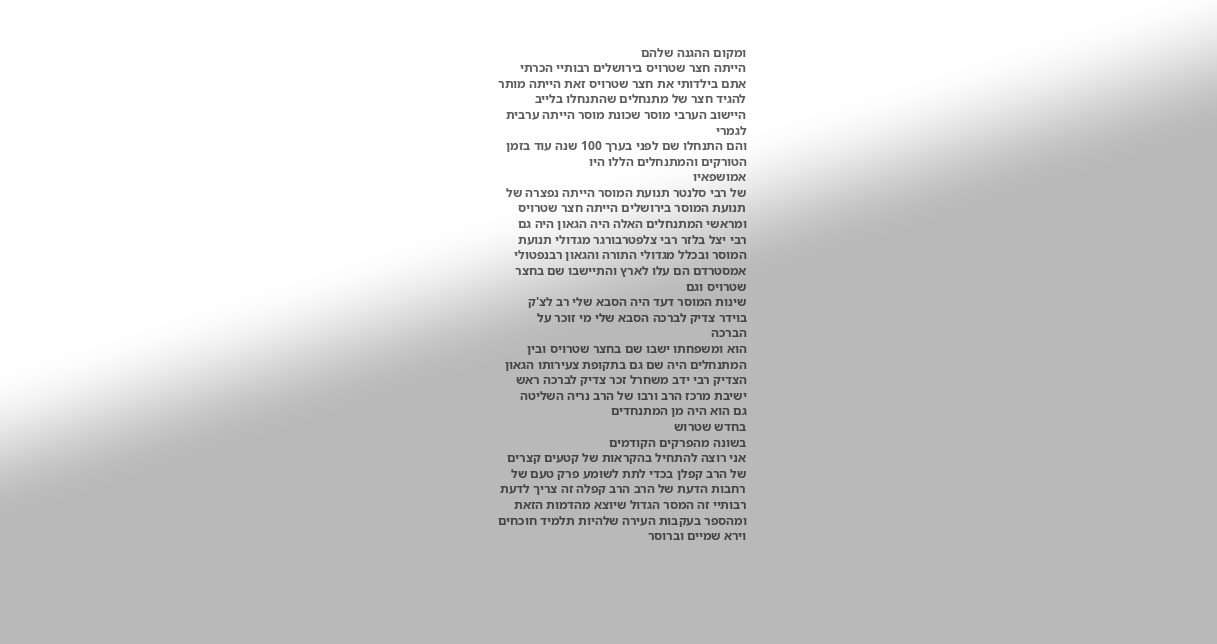ומקום ההגנה שלהם
הייתה חצר שטרויס בירושלים רבותיי הכרתי
אתם בילדותי את חצר שטרויס זאת הייתה מותר
להגיד חצר של מתנחלים שהתנחלו בלייב
היישוב הערבי מוסר שכונת מוסר הייתה ערבית
לגמרי
והם התנחלו שם לפני בערך 100 שנה עוד בזמן
הטורקים והמתנחלים הללו היו
אמושפאיו
של רבי סלנטר תנועת המוסר הייתה נפצרה של
תנועת המוסר בירושלים הייתה חצר שטרויס
ומראשי המתנחלים האלה היה הגאון היה גם
רבי יצל בלזר רבי צלפטרבורגר מגדולי תנועת
המוסר ובכלל מגדולי התורה והגאון רבנפטולי
אמסטרדם הם עלו לארץ והתיישבו שם בחצר
שטרויס וגם
שינות המוסר דעד היה הסבא שלי רב לצ'ק
בוידר צדיק לברכה הסבא שלי מי זוכר על
הברכה
הוא ומשפחתו ישבו שם בחצר שטרויס ובין
המתנחלים היה שם גם בתקופת צעירותו הגאון
הצדיק רבי ידב משחרל זכר צדיק לברכה ראש
ישיבת מרכז הרב ורבו של הרב נריה השליטה
גם הוא היה מן המתנחדים
בחדש שטרוש
בשונה מהפרקים הקודמים
אני רוצה להתחיל בהקראות של קטעים קצרים
של הרב קפלן בכדי לתת לשומע פרק טעם של
רחבות הדעת של הרב הרב קפלה זה צריך לדעת
רבותיי זה המסר הגדול שיוצא מהדמות הזאת
ומהספר בעקבות העירה שלהיות תלמיד חוכחים
וירא שמיים וברוסר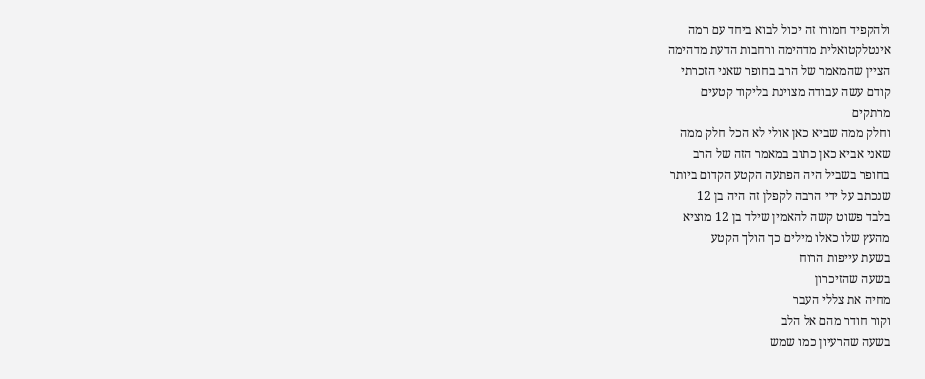ולהקפיד חמורו זה יכול לבוא ביחד עם רמה
אינטלקטואלית מדהימה ורחבות הדעת מדהימה
הציין שהמאמר של הרב בחופר שאני הזכרתי
קודם עשה עבודה מצוינת בליקוד קטעים
מרתקים
וחלק ממה שביא כאן אולי לא הכל חלק ממה
שאני אביא כאן כתוב במאמר הזה של הרב
בחופר בשביל היה הפתעה הקטע הקדום ביותר
שנכתב על ידי הרבה לקפלן זה היה בן 12
בלבד פשוט קשה להאמין שילד בן 12 מוציא
מהעץ שלו כאלו מילים כך הולך הקטע
בשעת עייפות הרוח
בשעה שהזיכרון
מחיה את צללי העבר
וקור חודר מהם אל הלב
בשעה שהרעיון כמו שמש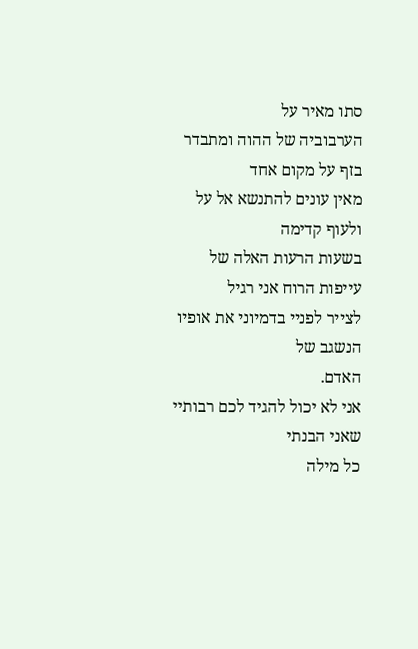סתו מאיר על
הערבוביה של ההוה ומתבדר בזף על מקום אחד
מאין עונים להתנשא אל על ולעוף קדימה
בשעות הרעות האלה של עייפות הרוח אני רגיל
לצייר לפניי בדמיוני את אופיו הנשגב של
האדם.
אני לא יכול להגיד לכם רבותיי שאני הבנתי
כל מילה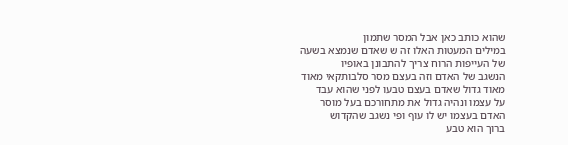שהוא כותב כאן אבל המסר שתמון
במילים המעטות האלו זה ש שאדם שנמצא בשעה
של העייפות הרוח צריך להתבונן באופיו
הנשגב של האדם וזה בעצם מסר סלבותקאי מאוד
מאוד גדול שאדם בעצם טבעו לפני שהוא עבד
על עצמו ונהיה גדול את מתחורכם בעל מוסר
האדם בעצמו יש לו עוף ופי נשגב שהקדוש
ברוך הוא טבע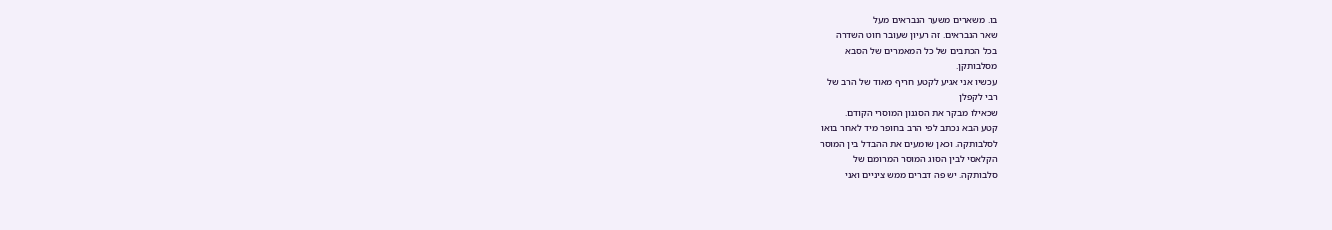בו. משארים משער הנבראים מעל
שאר הנבראים. זה רעיון שעובר חוט השדרה
בכל הכתבים של כל המאמרים של הסבא
מסלבותקן.
עכשיו אני אגיע לקטע חריף מאוד של הרב של
רבי לקפלן
שכאילו מבקר את הסגנון המוסרי הקודם.
קטע הבא נכתב לפי הרב בחופר מיד לאחר בואו
לסלבותקה. וכאן שומעים את ההבדל בין המוסר
הקלאסי לבין הסוג המוסר המרומם של
סלבותקה. יש פה דברים ממש ציניים ואני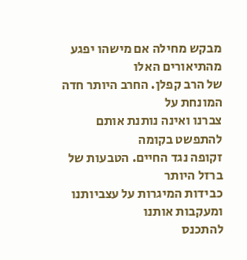מבקש מחילה אם מישהו יפגע מהתיאורים האלו
של הרב קפלן. החרב היותר חדה המונחת על
צברנו ואינה נותנת אותם להתפשט בקומה
זקופה נגד החיים. הטבעות של ברזל היותר
כבידות המיגרות על עצביותנו ומעקבות אותנו
להתכנס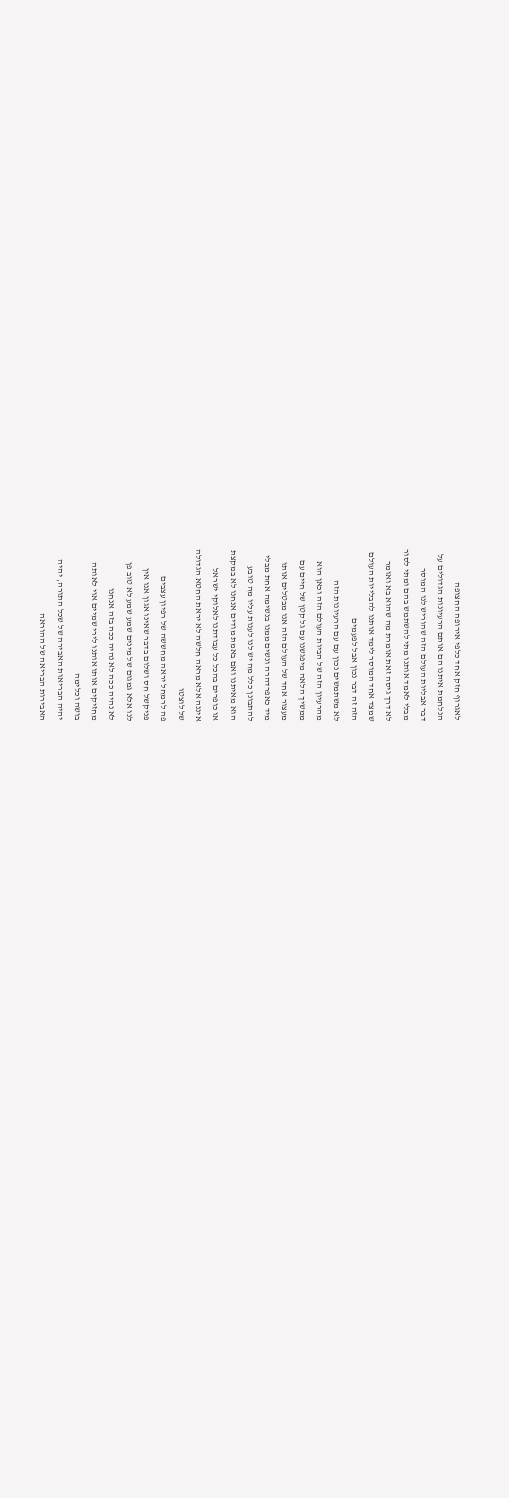לאגרוף חזק אחד כלפי אירופה החצופה
הנלחמת איתנו הם אותם הרעיונות הגדולים על
דבר אבליות העולם הזה שהוריש לנו המוסר
מבלי לאמד אותנו מתי להשתמש בהם ומתי לסור
לא דרך גיסה זאת אומרת מה שהוא בא ואומר
שמצד אחד המוסר לימד אותנו להבלייות העולם
הזה זה דבר נכון אבל לפעמים
לא משתמשים נכון עם עם הרעיונות הזה
מהרעיון הזה של הביות העולם הזה וכאן הוא
ממשיך הלאה מיפגשנו עם גל קטן של חיים עם
מעצור אחד של העולם הזה אנו מבטלים אותו
מיד כאפרדהרה ונשים ממנו בנשימה אחת מבלי
להתבונן כלל מה יש לנו לענות עליו מה טובע
הוא מאיתנו ואם באמת מודים אנחנו לא במקצת
או כופרים בהכל כל עבודתנו לאלוקי ישראל
איננה אלא מראה חלשה לא יראת החטא הגדולה
של לוצטו
פה לרמחל יראה מחששה של רפיון עצבים
פניקשל חס ושלום בדבר שאינו אגון אנו אין
לנו אלא גמגום של מינים שמע שמע לא טוב פן
לא נהיה ככה לא נהיה ככה בזה אנחנו
מחזיקים אותו אותנו לירי שמיים אוי לאותה
בושה וכלימה
יהיה הבריאות האבירה של שכל התורה, יהיה
האבירות הבריאה של ההוראה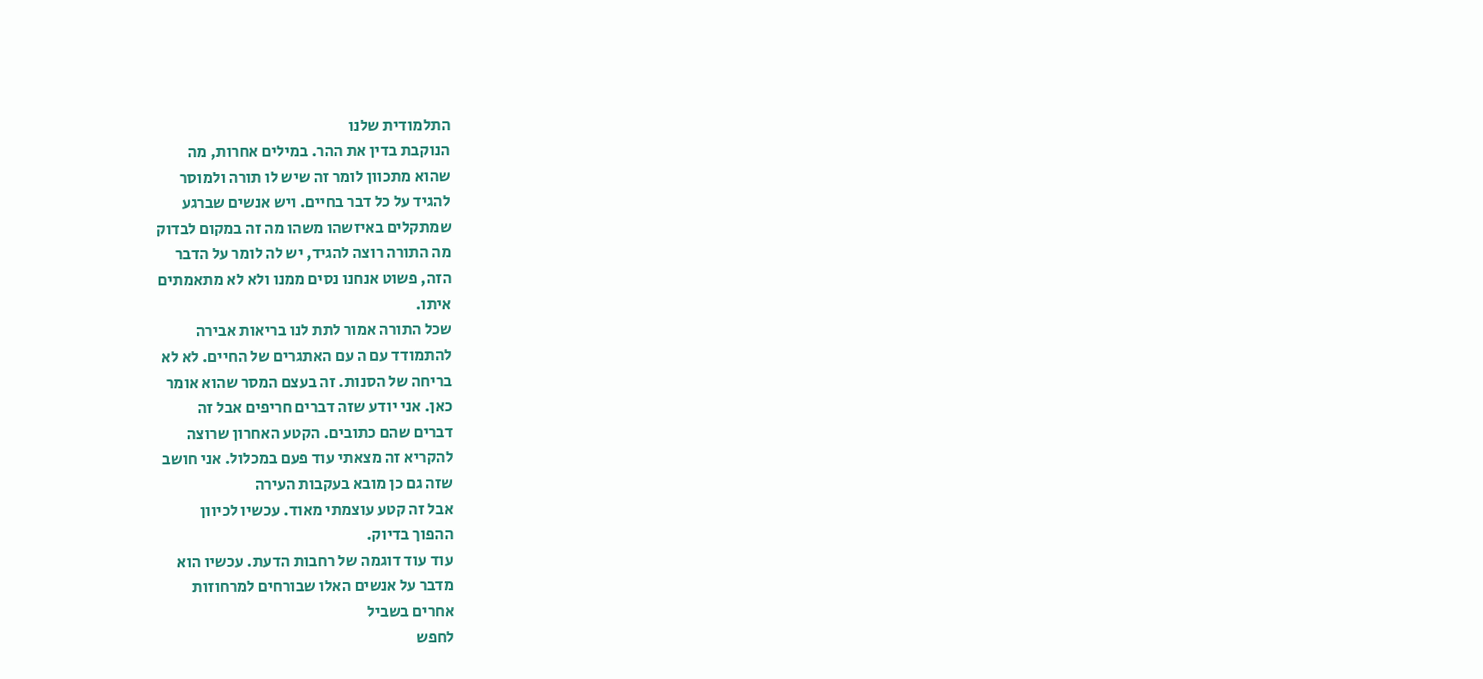התלמודית שלנו
הנוקבת בדין את ההר. במילים אחרות, מה
שהוא מתכוון לומר זה שיש לו תורה ולמוסר
להגיד על כל דבר בחיים. ויש אנשים שברגע
שמתקלים באיזשהו משהו מה זה במקום לבדוק
מה התורה רוצה להגיד, יש לה לומר על הדבר
הזה, פשוט אנחנו נסים ממנו ולא לא מתאמתים
איתו.
שכל התורה אמור לתת לנו בריאות אבירה
להתמודד עם ה עם האתגרים של החיים. לא לא
בריחה של הסנות. זה בעצם המסר שהוא אומר
כאן. אני יודע שזה דברים חריפים אבל זה
דברים שהם כתובים. הקטע האחרון שרוצה
להקריא זה מצאתי עוד פעם במכלול. אני חושב
שזה גם כן מובא בעקבות העירה
אבל זה קטע עוצמתי מאוד. עכשיו לכיוון
ההפוך בדיוק.
עוד עוד דוגמה של רחבות הדעת. עכשיו הוא
מדבר על אנשים האלו שבורחים למרחוזות
אחרים בשביל
לחפש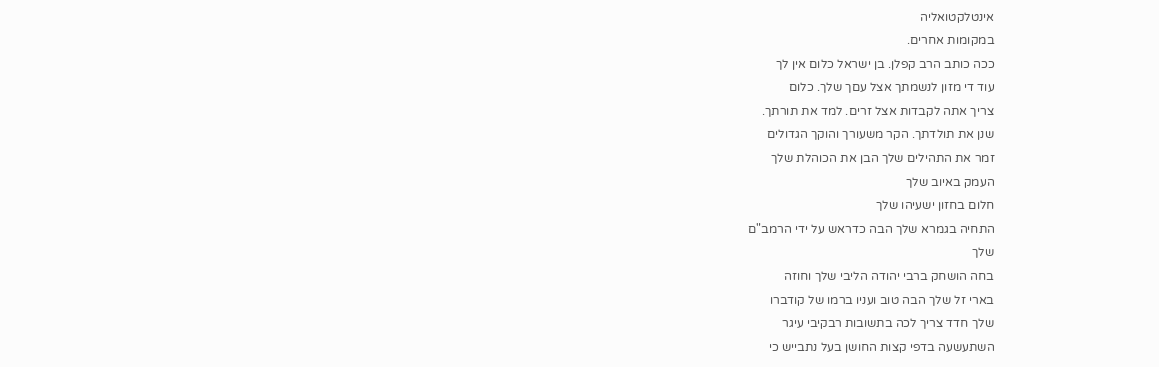אינטלקטואליה
במקומות אחרים.
ככה כותב הרב קפלן. בן ישראל כלום אין לך
עוד די מזון לנשמתך אצל עםך שלך. כלום
צריך אתה לקבדות אצל זרים. למד את תורתך.
שנן את תולדתך. הקר משעורך והוקך הגדולים
זמר את התהילים שלך הבן את הכוהלת שלך
העמק באיוב שלך
חלום בחזון ישעיהו שלך
התחיה בגמרא שלך הבה כדראש על ידי הרמב"ם
שלך
בחה הושחק ברבי יהודה הליבי שלך וחוזה
בארי זל שלך הבה טוב ועניו ברמו של קודברו
שלך חדד צריך לכה בתשובות רבקיבי עיגר
השתעשעה בדפי קצות החושן בעל נתבייש כי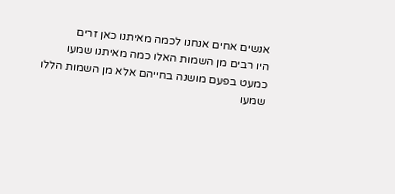אנשים אחים אנחנו לכמה מאיתנו כאן זרים
היו רבים מן השמות האלו כמה מאיתנו שמעו
כמעט בפעם מושנה בחייהם אלא מן השמות הללו
שמעו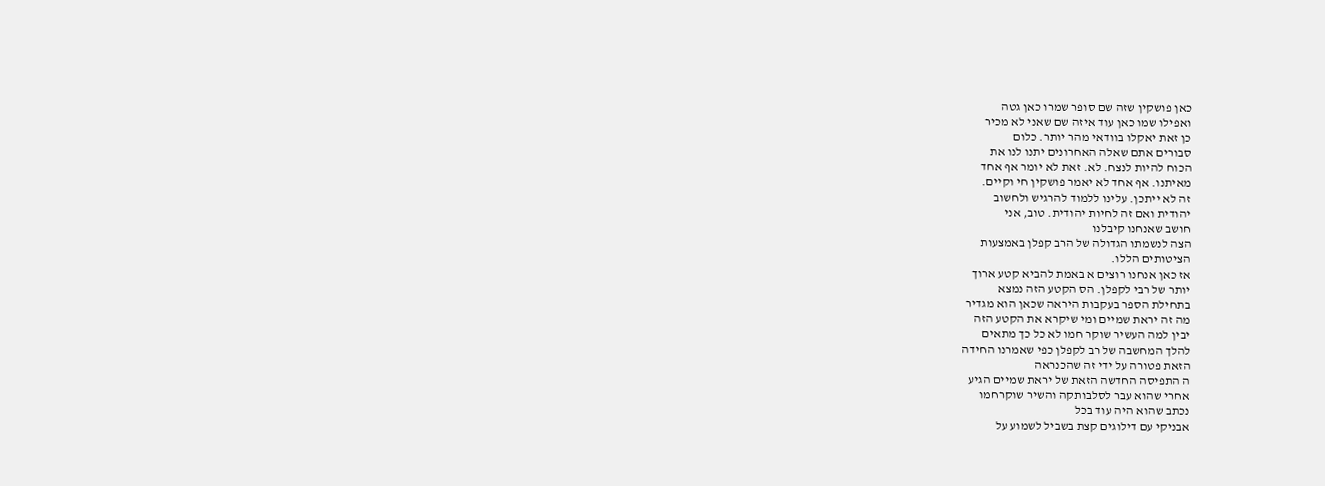כאן פושקין שזה שם סופר שמרו כאן גטה
ואפילו שמו כאן עוד איזה שם שאני לא מכיר
כן זאת יאקלו בוודאי מהר יותר. כלום
סבורים אתם שאלה האחרונים יתנו לנו את
הכוח להיות לנצח. לא. זאת לא יומר אף אחד
מאיתנו. אף אחד לא יאמר פושקין חי וקיים.
זה לא ייתכן. עלינו ללמוד להרגיש ולחשוב
יהודית ואם זה לחיות יהודית. טוב, אני
חושב שאנחנו קיבלנו
הצה לנשמתו הגדולה של הרב קפלן באמצעות
הציטותים הללו.
אז כאן אנחנו רוצים א באמת להביא קטע ארוך
יותר של רבי לקפלן. הס הקטע הזה נמצא
בתחילת הספר בעקבות היראה שכאן הוא מגדיר
מה זה יראת שמיים ומי שיקרא את הקטע הזה
יבין למה העשיר שוקר חמו לא כל כך מתאים
להלך המחשבה של רב לקפלן כפי שאמרנו החידה
הזאת פטורה על ידי זה שהכנראה
ה התפיסה החדשה הזאת של יראת שמיים הגיע
אחרי שהוא עבר לסלבותקה והשיר שוקרחמו
נכתב שהוא היה עוד בכל
אבניקי עם דילוגים קצת בשביל לשמוע על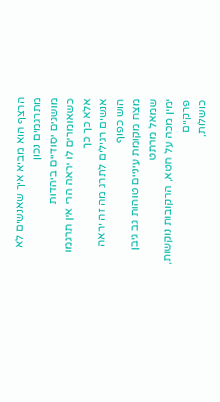הרצף הוא מביא איך שאנשים לא מתרגמים נכון
מושגים יסודיים ביהדות
כשאומרים לו יראה הרי אין תרגמו אלא כך כך
אנשים רגילים לתרג מה זה יראה הוש כפוף
מצח מקומת עיניים טוהות גב גיבן שמאל מרתט
ימין מכה על חטא, הרקובות נוקשות, פרקיים
כושלות,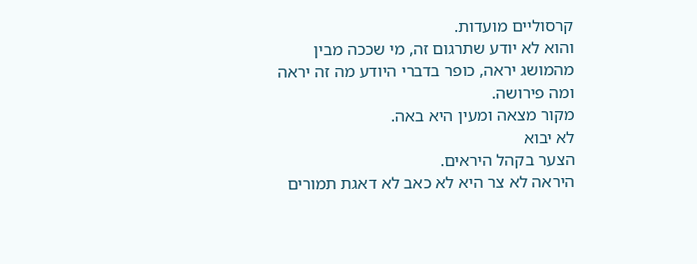קרסוליים מועדות.
והוא לא יודע שתרגום זה, מי שככה מבין
מהמושג יראה, כופר בדברי היודע מה זה יראה
ומה פירושה.
מקור מצאה ומעין היא באה.
לא יבוא
הצער בקהל היראים.
היראה לא צר היא לא כאב לא דאגת תמורים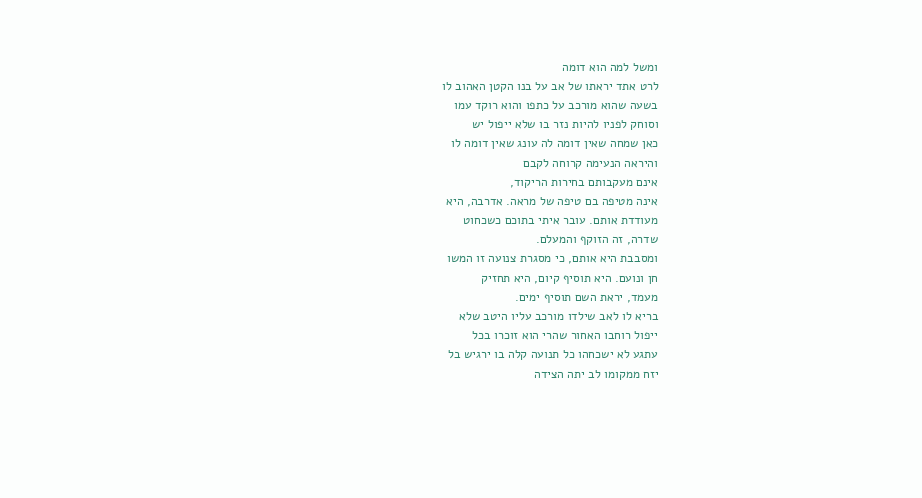ומשל למה הוא דומה
לרט אתד יראתו של אב על בנו הקטן האהוב לו
בשעה שהוא מורכב על כתפו והוא רוקד עמו
וסוחק לפניו להיות נזר בו שלא ייפול יש
כאן שמחה שאין דומה לה עונג שאין דומה לו
והיראה הנעימה קרוחה לקבם
אינם מעקבותם בחירות הריקוד,
אינה מטיפה בם טיפה של מראה. אדרבה, היא
מעודדת אותם. עובר איתי בתוכם כשכחוט
שדרה, זה הזוקף והמעלם.
ומסבבת היא אותם, כי מסגרת צנועה זו המשו
חן ונועם. היא תוסיף קיום, היא תחזיק
מעמד, יראת השם תוסיף ימים.
בריא לו לאב שילדו מורכב עליו היטב שלא
ייפול רוחבו האחור שהרי הוא זוכרו בכל
עתגע לא ישכחהו כל תנועה קלה בו ירגיש בל
יזח ממקומו לב יתה הצידה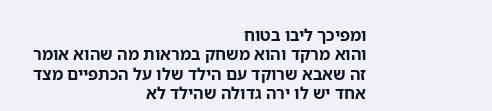ומפיכך ליבו בטוח
והוא מרקד והוא משחק במראות מה שהוא אומר
זה שאבא שרוקד עם הילד שלו על הכתפיים מצד
אחד יש לו ירה גדולה שהילד לא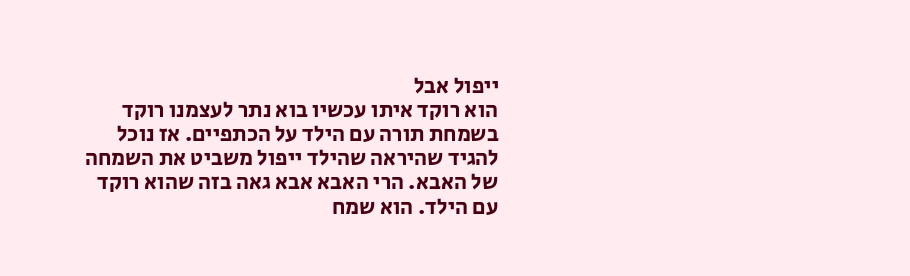ייפול אבל
הוא רוקד איתו עכשיו בוא נתר לעצמנו רוקד
בשמחת תורה עם הילד על הכתפיים. אז נוכל
להגיד שהיראה שהילד ייפול משביט את השמחה
של האבא. הרי האבא אבא גאה בזה שהוא רוקד
עם הילד. הוא שמח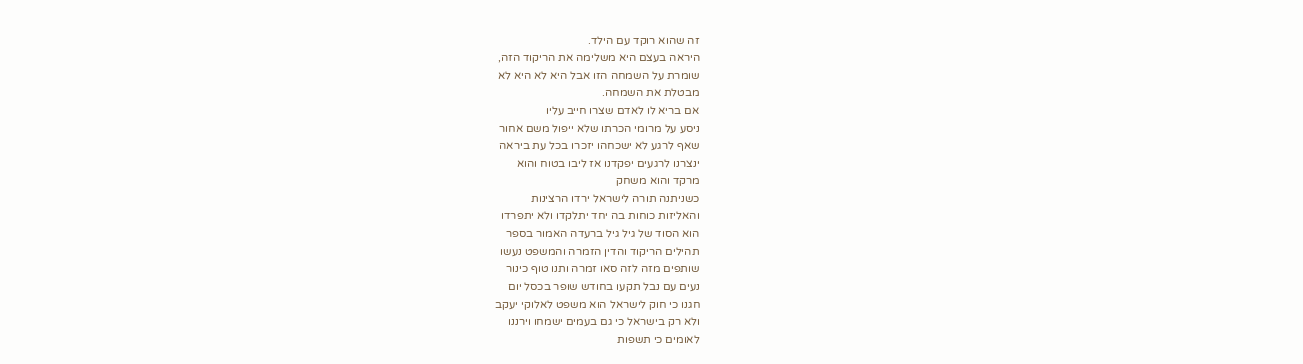זה שהוא רוקד עם הילד.
היראה בעצם היא משלימה את הריקוד הזה,
שומרת על השמחה הזו אבל היא לא היא לא
מבטלת את השמחה.
אם בריא לו לאדם שצרו חייב עליו
ניסע על מרומי הכרתו שלא ייפול משם אחור
שאף לרגע לא ישכחהו יזכרו בכל עת ביראה
ינצרנו לרגעים יפקדנו אז ליבו בטוח והוא
מרקד והוא משחק
כשניתנה תורה לישראל ירדו הרצינות
והאליזות כוחות בה יחד יתלקדו ולא יתפרדו
הוא הסוד של גיל גיל ברעדה האמור בספר
תהילים הריקוד והדין הזמרה והמשפט נעשו
שותפים מזה לזה סאו זמרה ותנו טוף כינור
נעים עם נבל תקעו בחודש שופר בכסל יום
חגנו כי חוק לישראל הוא משפט לאלוקי יעקב
ולא רק בישראל כי גם בעמים ישמחו וירננו
לאומים כי תשפות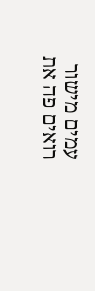עמים מישור רואים פה את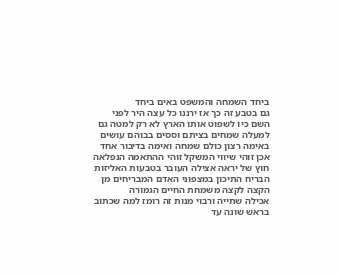ביחד השמחה והמשפט באים ביחד
גם בטבע זה כך אז ירננו כל עצה היר לפני
השם כיו לשפוט אותו הארץ לא רק למטה גם
למעלה שמחים בציתם וססים בבוהם עושים
באימה רצון כולם שמחה ואימה בדיבור אחד
אכן זוהי שיווי המשקל זוהי ההתאמה הנפלאה
חוץ של יראה אצילה העובר בטבעות האליזות
הבריח התיכון במצפוני האדם המבריחים מן
הקצה לקצה משמחת החיים הגמורה
אכילה שתייה ורבוי מנות זה רומז למה שכתוב
בראש שונה עד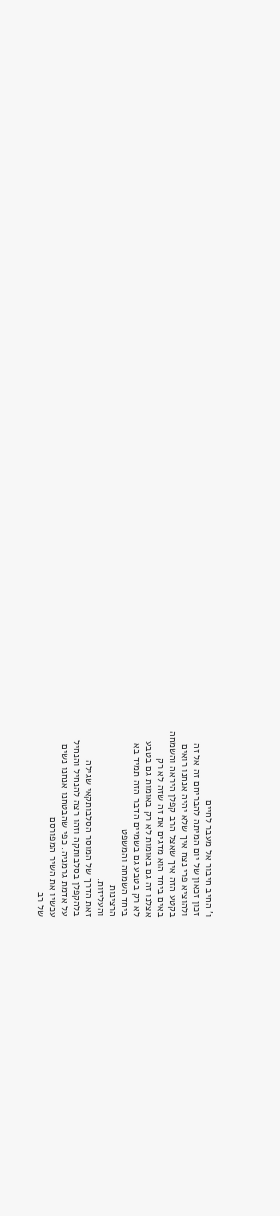ו' החיב חיבור אל מעבר לחיים
זכון זכאון של יום המיתה להבריחם זה אל זה
ולהוציא פרי נצח איך שלא יהיה אנחנו רואים
בקטע הזה איך שאצל הרב קפלן היראה והשמחה
באים ביחד הוא מדגים את זה שזה לא רק
אצלנו זה גם באומות לא רק באומות גם בטבע
לא רק בטבע גם בשמיים הדבר הזה תמיד בא
ביחד השמחה והמשפט
הרצינות
והעליזות.
זאת הדרך של המוסר הסלבותקאי שגילה
בלהקפלן בסלבותקה וזהו רצה להנחיל והנחיל
על אדמת גרמניה. כפי שהבטחנו אנחנו נשים
עכשיו את השיר המפורסם
של רב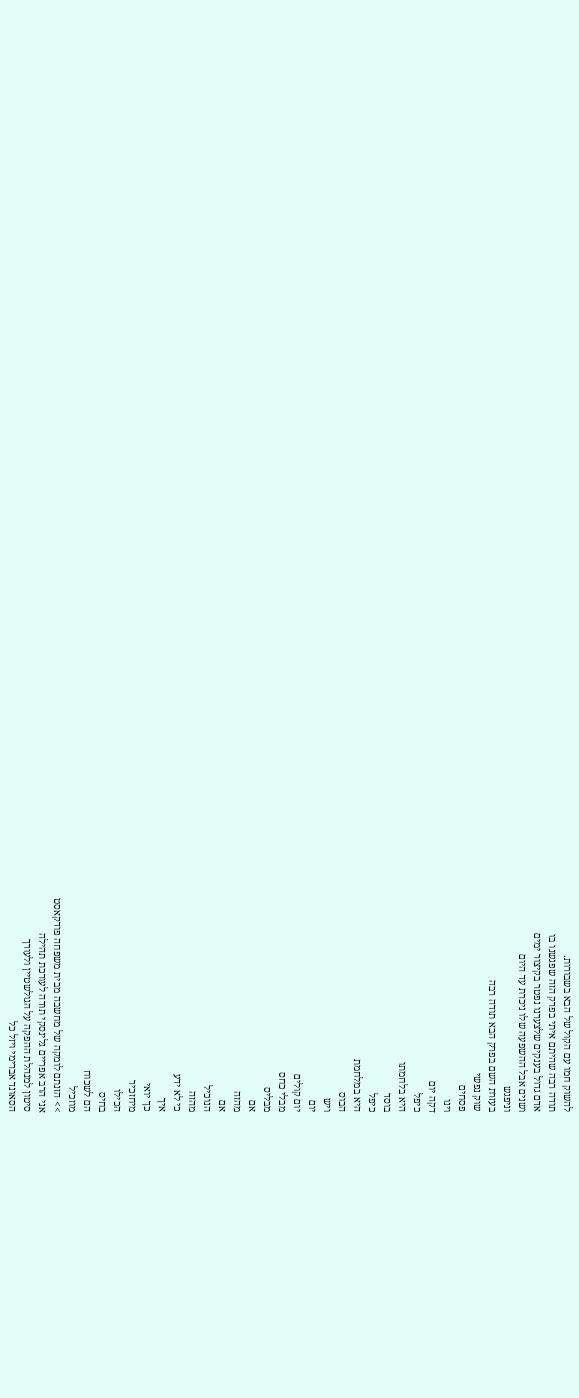להשוק חמו עם הקול של הבא בשבורות.
תודה רבה שהיתם איתי בפרק הזה שפגשנו בו
אדם גדול בענקים שלצערנו נפטר בקיצור ימים
ושנים אבל ההשפעה שלו ניכרת עד היום
וניפגש
בעזרת השם בפרק הבא תודה רבה
שוק נפשי
פסחים
וינו
דקה יום
כיפל
היא בלחמתו
בוסד
כיפל
היא במלחמת
הבוס
ויש
יום
יום קולים
מבלי כחס
מבליס
אם
מהזה
אם
הנוכיל
מהזה
כי לא ידע
איך
כך יואי
מיחזכיר
הכילו
בחיס
הם לשכוח
מוזכיל
>> הזנתם לומקה של מחשבה מבית משפחה פודקאסט
אני הרב אפריים גלינסקי תודה לעורכת תהילה
סיטון למנהלת ההפקה על הגולשטיין ולעורך
הסאונד אברימי ויזל כל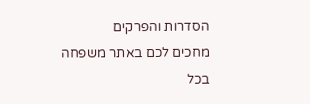הסדרות והפרקים
מחכים לכם באתר משפחה בכל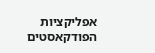אפליקציות
הפודקאסטים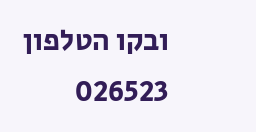ובקו הטלפון 026523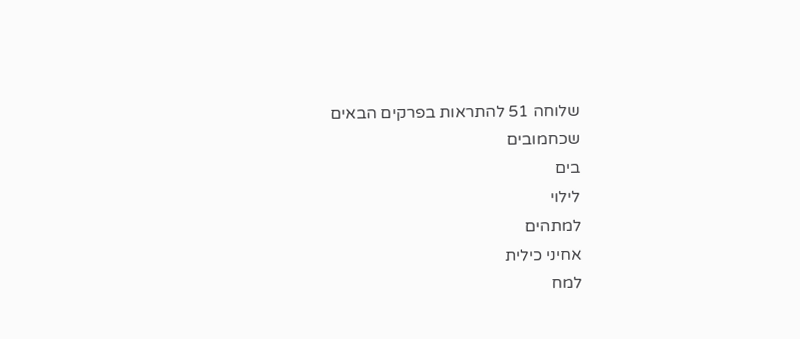שלוחה 51 להתראות בפרקים הבאים
שכחמובים
בים
לילוי
למתהים
אחיני כילית
למח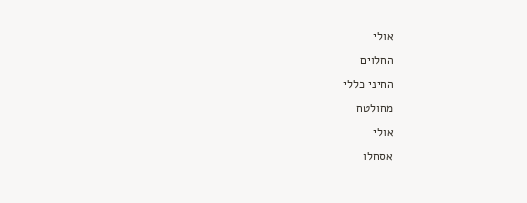אולי
החלוים
החיני כללי
מחולטח
אולי
אסחלו